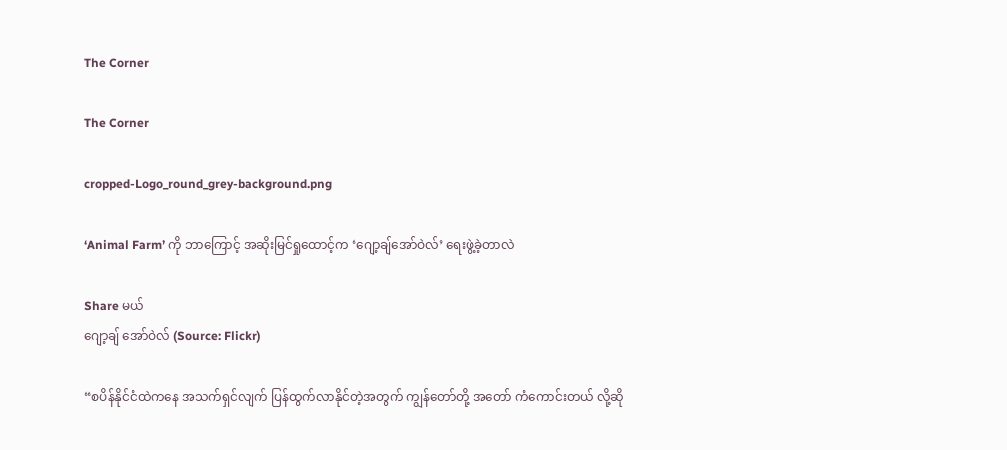The Corner

The Corner

cropped-Logo_round_grey-background.png

‘Animal Farm’ ကို ဘာကြောင့် အဆိုးမြင်ရှုထောင့်က ‘ဂျော့ချ်အော်ဝဲလ်’ ရေးဖွဲ့ခဲ့တာလဲ

Share မယ်
ဂျော့ချ် အော်ဝဲလ် (Source: Flickr)

“စပိန်နိုင်ငံထဲကနေ အသက်ရှင်လျက် ပြန်ထွက်လာနိုင်တဲ့အတွက် ကျွန်တော်တို့ အတော် ကံကောင်းတယ် လို့ဆို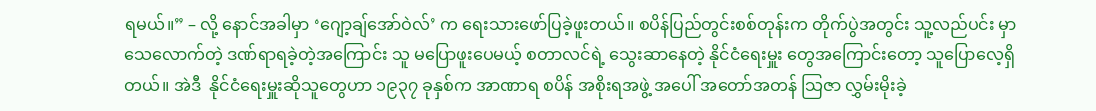ရမယ်။” – လို့ နောင်အခါမှာ ‘ဂျော့ချ်အော်ဝဲလ်’ က ရေးသားဖော်ပြခဲ့ဖူးတယ်။ စပိန်ပြည်တွင်းစစ်တုန်းက တိုက်ပွဲအတွင်း သူ့လည်ပင်း မှာ သေလောက်တဲ့ ဒဏ်ရာရခဲ့တဲ့အကြောင်း သူ မပြောဖူးပေမယ့် စတာလင်ရဲ့ သွေးဆာနေတဲ့ နိုင်ငံရေးမှူး တွေအကြောင်းတော့ သူပြောလေ့ရှိတယ်။ အဲဒီ  နိုင်ငံရေးမှူးဆိုသူတွေဟာ ၁၉၃၇ ခုနှစ်က အာဏာရ စပိန် အစိုးရအဖွဲ့ အပေါ် အတော်အတန် သြဇာ လွှမ်းမိုးခဲ့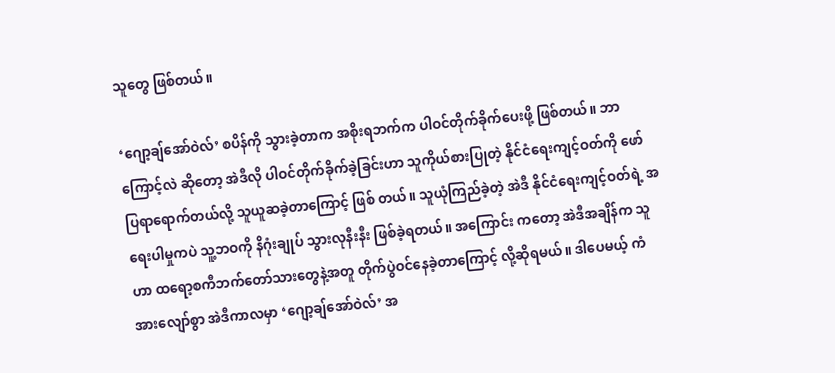သူတွေ ဖြစ်တယ်။

‘ဂျော့ချ်အော်ဝဲလ်’ စပိန်ကို သွားခဲ့တာက အစိုးရဘက်က ပါဝင်တိုက်ခိုက်ပေးဖို့ ဖြစ်တယ်။ ဘာကြောင့်လဲ ဆိုတော့ အဲဒီလို ပါဝင်တိုက်ခိုက်ခဲ့ခြင်းဟာ သူကိုယ်စားပြုတဲ့ နိုင်ငံရေးကျင့်ဝတ်ကို ဖော်ပြရာရောက်တယ်လို့ သူယူဆခဲ့တာကြောင့် ဖြစ် တယ်။ သူယုံကြည်ခဲ့တဲ့ အဲဒီ နိုင်ငံရေးကျင့်ဝတ်ရဲ့ အရေးပါမှုကပဲ သူ့ဘဝကို နိဂုံးချုပ် သွားလုနီးနီး ဖြစ်ခဲ့ရတယ်။ အကြောင်း ကတော့ အဲဒီအချိန်က သူဟာ ထရော့စကီဘက်တော်သားတွေနဲ့အတူ တိုက်ပွဲဝင်နေခဲ့တာကြောင့် လို့ဆိုရမယ်။ ဒါပေမယ့် ကံအားလျော်စွာ အဲဒီကာလမှာ ‘ဂျော့ချ်အော်ဝဲလ်’ အ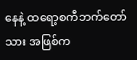နေနဲ့ ထရော့စကီဘက်တော်သား အဖြစ်က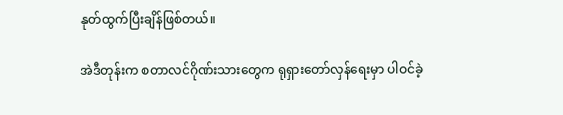နုတ်ထွက်ပြီးချိန်ဖြစ်တယ်။

အဲဒီတုန်းက စတာလင်ဂိုဏ်းသားတွေက ရုရှားတော်လှန်ရေးမှာ ပါဝင်ခဲ့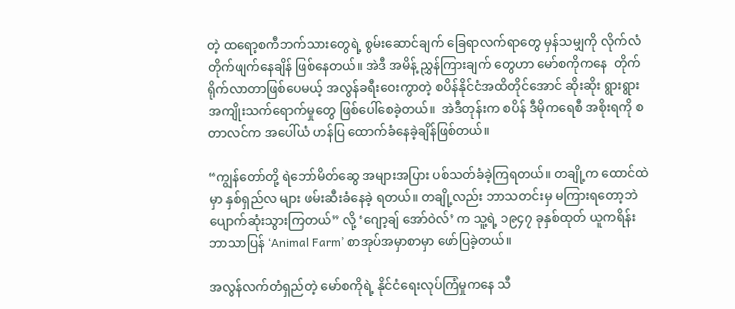တဲ့ ထရော့စကီဘက်သားတွေရဲ့ စွမ်းဆောင်ချက် ခြေရာလက်ရာတွေ မှန်သမျှကို လိုက်လံတိုက်ဖျက်နေချိန် ဖြစ်နေတယ်။ အဲဒီ အမိန့် ညွှန်ကြားချက် တွေဟာ မော်စကိုကနေ  တိုက်ရိုက်လာတာဖြစ်ပေမယ့် အလွန်ခရီးဝေးကွာတဲ့ စပိန်နိုင်ငံအထိတိုင်အောင် ဆိုးဆိုး ရွားရွား အကျိုးသက်ရောက်မှုတွေ ဖြစ်ပေါ်စေခဲ့တယ်။  အဲဒီတုန်းက စပိန် ဒီမိုကရေစီ အစိုးရကို စတာလင်က အပေါ်ယံ ဟန်ပြ ထောက်ခံနေခဲ့ချိန်ဖြစ်တယ်။

“ကျွန်တော်တို့ ရဲဘော်မိတ်ဆွေ အများအပြား ပစ်သတ်ခံခဲ့ကြရတယ်။ တချို့က ထောင်ထဲမှာ နှစ်ရှည်လ များ ဖမ်းဆီးခံနေခဲ့ ရတယ်။ တချို့လည်း ဘာသတင်းမှ မကြားရတော့ဘဲ ပျောက်ဆုံးသွားကြတယ်” လို့ ‘ဂျော့ချ် အော်ဝဲလ်’ က သူ့ရဲ့ ၁၉၄၇ ခုနှစ်ထုတ် ယူကရိန်း ဘာသာပြန် ‘Animal Farm’ စာအုပ်အမှာစာမှာ ဖော်ပြခဲ့တယ်။

အလွန်လက်တံရှည်တဲ့ မော်စကိုရဲ့ နိုင်ငံရေးလုပ်ကြံမှုကနေ သီ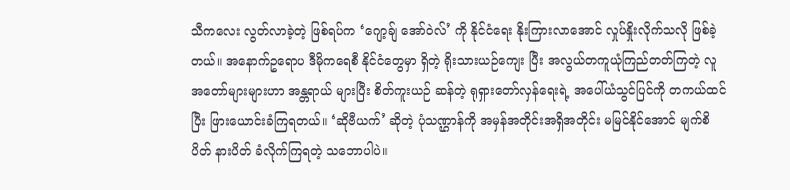သီကလေး လွတ်လာခဲ့တဲ့ ဖြစ်ရပ်က ‘ဂျော့ချ် အော်ဝဲလ်’ ကို နိုင်ငံရေး နိုးကြားလာအောင် လှုပ်နှိုးလိုက်သလို ဖြစ်ခဲ့တယ်။ အနောက်ဥရောပ ဒီမိုကရေစီ နိုင်ငံတွေမှာ ရှိတဲ့ ရိုးသားယဉ်ကျေး ပြီး အလွယ်တကူယုံကြည်တတ်ကြတဲ့ လူအတော်များများဟာ အန္တရာယ် များပြီး စိတ်ကူးယဉ် ဆန်တဲ့ ရုရှားတော်လှန်ရေးရဲ့ အပေါ်ယံသွင်ပြင်ကို တကယ်ထင်ပြီး ဖြားယောင်းခံကြရတယ်။ ‘ဆိုဗီယက်’ ဆိုတဲ့ ပုံသဏ္ဌာန်ကို အမှန်အတိုင်းအရှိအတိုင်း မမြင်နိုင်အောင် မျက်စိပိတ် နားပိတ် ခံလိုက်ကြရတဲ့ သဘောပါပဲ။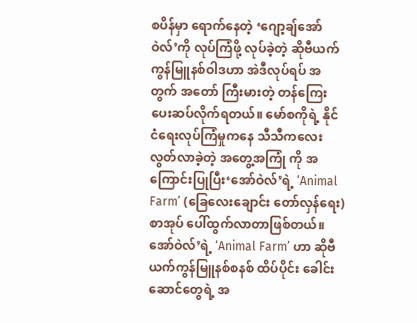စပိန်မှာ ရောက်နေတဲ့ ‘ဂျော့ချ်အော်ဝဲလ်’ကို လုပ်ကြံဖို့ လုပ်ခဲ့တဲ့ ဆိုဗီယက်ကွန်မြူနစ်ဝါဒဟာ အဲဒီလုပ်ရပ် အတွက် အတော် ကြီးမားတဲ့ တန်ကြေးပေးဆပ်လိုက်ရတယ်။ မော်စကိုရဲ့ နိုင်ငံရေးလုပ်ကြံမှုကနေ သီသီကလေး လွတ်လာခဲ့တဲ့ အတွေ့အကြုံ ကို အကြောင်းပြုပြီး‘အော်ဝဲလ်’ရဲ့ ‘Animal Farm’ (ခြေလေးချောင်း တော်လှန်ရေး) စာအုပ် ပေါ်ထွက်လာတာဖြစ်တယ်။ အော်ဝဲလ်’ရဲ့ ‘Animal Farm’ ဟာ ဆိုဗီယက်ကွန်မြူနစ်စနစ် ထိပ်ပိုင်း ခေါင်းဆောင်တွေရဲ့ အ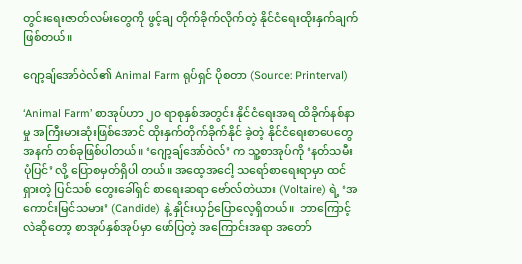တွင်းရေးဇာတ်လမ်းတွေကို ဖွင့်ချ တိုက်ခိုက်လိုက်တဲ့ နိုင်ငံရေးထိုးနှက်ချက်ဖြစ်တယ်။

ဂျော့ချ်အော်ဝဲလ်၏ Animal Farm ရုပ်ရှင် ပိုစတာ (Source: Printerval)

‘Animal Farm’ စာအုပ်ဟာ ၂၀ ရာစုနှစ်အတွင်း နိုင်ငံရေးအရ ထိခိုက်နစ်နာမှု အကြီးမားဆုံးဖြစ်အောင် ထိုးနှက်တိုက်ခိုက်နိုင် ခဲ့တဲ့ နိုင်ငံရေးစာပေတွေ အနက် တစ်ခုဖြစ်ပါတယ်။ ‘ဂျော့ချ်အော်ဝဲလ်’ က သူ့စာအုပ်ကို ‘နတ်သမီးပုံပြင်’ လို့ ပြောစမှတ်ရှိပါ တယ်။ အထေ့အငေါ့ သရော်စာရေးရာမှာ ထင်ရှားတဲ့ ပြင်သစ် တွေးခေါ်ရှင် စာရေးဆရာ ဗော်လ်တဲယား (Voltaire) ရဲ့ ‘အကောင်းမြင်သမား’ (Candide) နဲ့ နှိုင်းယှဉ်ပြောလေ့ရှိတယ်။  ဘာကြောင့်လဲဆိုတော့ စာအုပ်နှစ်အုပ်မှာ ဖော်ပြတဲ့ အကြောင်းအရာ အတော်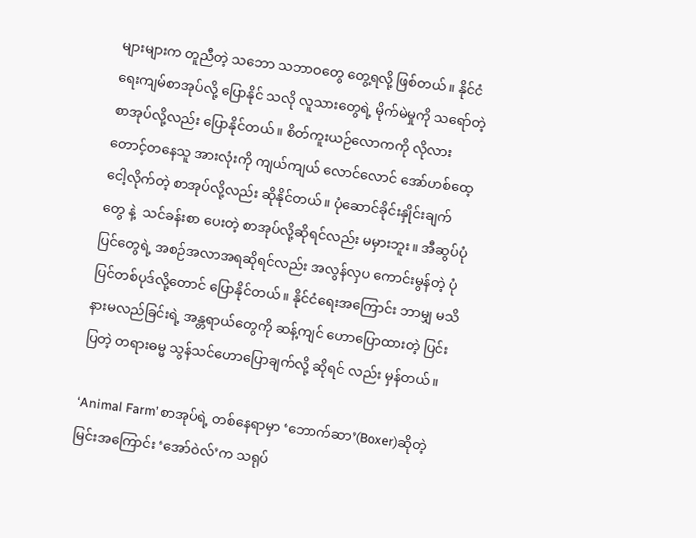များများက တူညီတဲ့ သဘော သဘာဝတွေ တွေ့ရလို့ ဖြစ်တယ်။ နိုင်ငံရေးကျမ်စာအုပ်လို့ ပြောနိုင် သလို လူသားတွေရဲ့ မိုက်မဲမှုကို သရော်တဲ့ စာအုပ်လို့လည်း ပြောနိုင်တယ်။ စိတ်ကူးယဉ်လောကကို လိုလားတောင့်တနေသူ အားလုံးကို ကျယ်ကျယ် လောင်လောင် အော်ဟစ်ထေ့ငေါ့လိုက်တဲ့ စာအုပ်လို့လည်း ဆိုနိုင်တယ်။ ပုံဆောင်ခိုင်းနှိုင်းချက်တွေ နဲ့  သင်ခန်းစာ ပေးတဲ့ စာအုပ်လို့ဆိုရင်လည်း မမှားဘူး။ အီဆွပ်ပုံပြင်တွေရဲ့ အစဉ်အလာအရဆိုရင်လည်း အလွန်လှပ ကောင်းမွန်တဲ့ ပုံပြင်တစ်ပုဒ်လို့တောင် ပြောနိုင်တယ်။ နိုင်ငံရေးအကြောင်း ဘာမျှ မသိနားမလည်ခြင်းရဲ့ အန္တရာယ်တွေကို ဆန့်ကျင် ဟောပြောထားတဲ့ ပြင်းပြတဲ့ တရားဓမ္မ သွန်သင်ဟောပြောချက်လို့ ဆိုရင် လည်း မှန်တယ်။

‘Animal Farm’ စာအုပ်ရဲ့ တစ်နေရာမှာ ‘ဘောက်ဆာ’(Boxer)ဆိုတဲ့ မြင်းအကြောင်း ‘အော်ဝဲလ်’က သရုပ်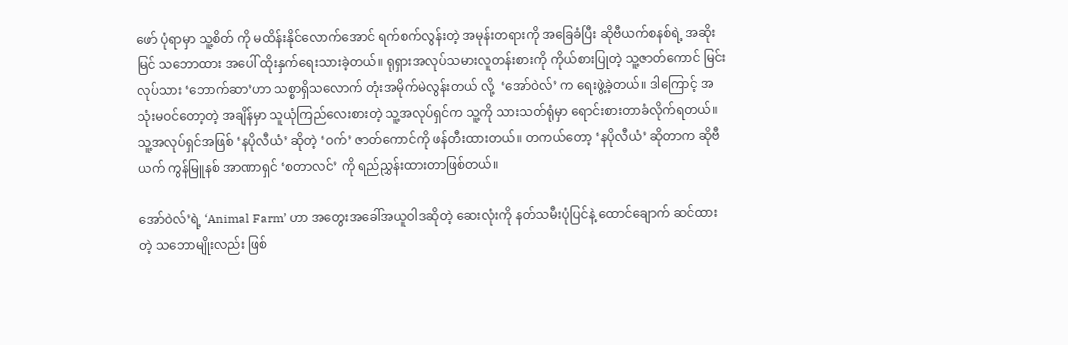ဖော် ပုံရာမှာ သူ့စိတ် ကို မထိန်းနိုင်လောက်အောင် ရက်စက်လွန်းတဲ့ အမုန်းတရားကို အခြေခံပြီး ဆိုဗီယက်စနစ်ရဲ့ အဆိုးမြင် သဘောထား အပေါ် ထိုးနှက်ရေးသားခဲ့တယ်။ ရုရှားအလုပ်သမားလူတန်းစားကို ကိုယ်စားပြုတဲ့ သူ့ဇာတ်ကောင် မြင်းလုပ်သား ‘ဘောက်ဆာ’ဟာ သစ္စာရှိသလောက် တုံးအမိုက်မဲလွန်းတယ် လို့  ‘အော်ဝဲလ်’ က ရေးဖွဲ့ခဲ့တယ်။ ဒါကြောင့် အသုံးမဝင်တော့တဲ့ အချိန်မှာ သူယုံကြည်လေးစားတဲ့ သူ့အလုပ်ရှင်က သူ့ကို သားသတ်ရုံမှာ ရောင်းစားတာခံလိုက်ရတယ်။ သူ့အလုပ်ရှင်အဖြစ် ‘နပိုလီယံ’ ဆိုတဲ့ ‘ဝက်’ ဇာတ်ကောင်ကို ဖန်တီးထားတယ်။ တကယ်တော့ ‘နပိုလီယံ’ ဆိုတာက ဆိုဗီယက် ကွန်မြူနစ် အာဏာရှင် ‘စတာလင်’ ကို ရည်ညွှန်းထားတာဖြစ်တယ်။

အော်ဝဲလ်’ရဲ့ ‘Animal Farm’ ဟာ အတွေးအခေါ်အယူဝါဒဆိုတဲ့ ဆေးလုံးကို နတ်သမီးပုံပြင်နဲ့ ထောင်ချောက် ဆင်ထားတဲ့ သဘောမျိုးလည်း ဖြစ်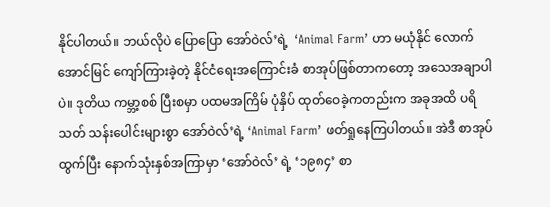နိုင်ပါတယ်။ ဘယ်လိုပဲ ပြောပြော အော်ဝဲလ်’ရဲ့  ‘Animal Farm’ ဟာ မယုံနိုင် လောက် အောင်မြင် ကျော်ကြားခဲ့တဲ့ နိုင်ငံရေးအကြောင်းခံ စာအုပ်ဖြစ်တာကတော့ အသေအချာပါပဲ။ ဒုတိယ ကမ္ဘာ့စစ် ပြီးစမှာ ပထမအကြိမ် ပုံနှိပ် ထုတ်ဝေခဲ့ကတည်းက အခုအထိ ပရိသတ် သန်းပေါင်းများစွာ အော်ဝဲလ်’ရဲ့ ‘Animal Farm’ ဖတ်ရှုနေကြပါတယ်။ အဲဒီ စာအုပ်ထွက်ပြီး နောက်သုံးနှစ်အကြာမှာ ‘အော်ဝဲလ်’ ရဲ့ ‘၁၉၈၄’ စာ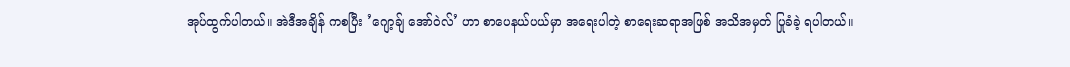အုပ်ထွက်ပါတယ်။ အဲဒီအချိန် ကစပြီး ‌’ဂျော့ချ် အော်ဝဲလ်’ ဟာ စာပေနယ်ပယ်မှာ အရေးပါတဲ့ စာရေးဆရာအဖြစ် အသိအမှတ် ပြုခံခဲ့ ရပါတယ်။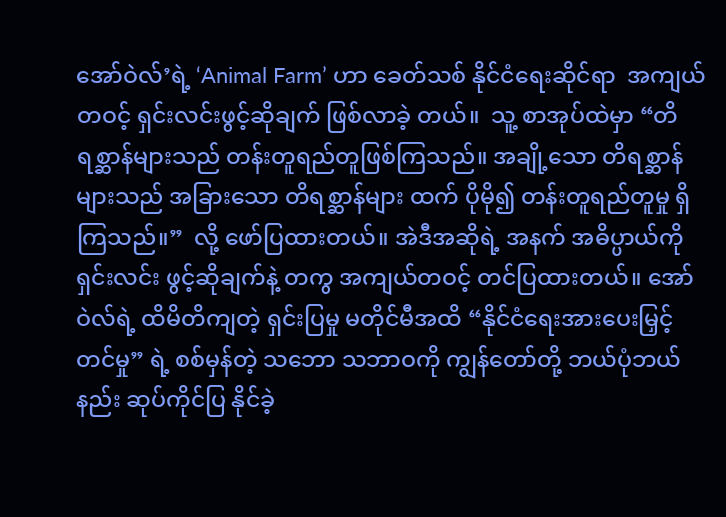အော်ဝဲလ်’ရဲ့ ‘Animal Farm’ ဟာ ‌ခေတ်သစ် နိုင်ငံရေးဆိုင်ရာ  အကျယ်တဝင့် ရှင်းလင်းဖွင့်ဆိုချက် ဖြစ်လာခဲ့ တယ်။  သူ့ စာအုပ်ထဲမှာ “တိရစ္ဆာန်များသည် တန်းတူရည်တူဖြစ်ကြသည်။ အချို့သော တိရစ္ဆာန်များသည် အခြားသော တိရစ္ဆာန်များ ထက် ပိုမို၍ တန်းတူရည်တူမှု ရှိကြသည်။”  လို့ ဖော်ပြထားတယ်။ အဲဒီအဆိုရဲ့ အနက် အဓိပ္ပာယ်ကို ရှင်းလင်း ဖွင့်ဆိုချက်နဲ့ တကွ အကျယ်တဝင့် တင်ပြထားတယ်။ အော်ဝဲလ်ရဲ့ ထိမိတိကျတဲ့ ရှင်းပြမှု မတိုင်မီအထိ “နိုင်ငံရေးအားပေးမြှင့်တင်မှု” ရဲ့ စစ်မှန်တဲ့ သဘော သဘာဝကို ကျွန်တော်တို့ ဘယ်ပုံဘယ်နည်း ဆုပ်ကိုင်ပြ နိုင်ခဲ့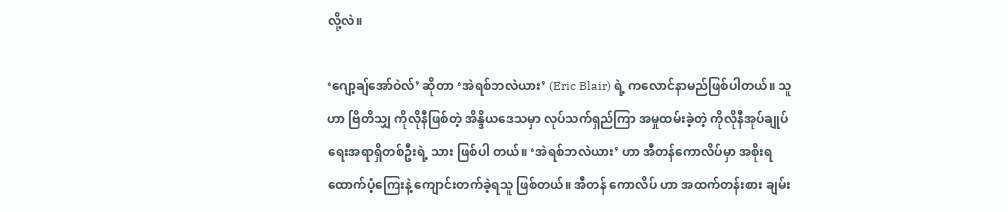လို့လဲ။

‘ဂျော့ချ်အော်ဝဲလ်’ ဆိုတာ ‘အဲရစ်ဘလဲယား’ (Eric Blair) ရဲ့ ကလောင်နာမည်ဖြစ်ပါတယ်။ သူဟာ ဗြိတိသျှ ကိုလိုနီဖြစ်တဲ့ အိန္ဒိယဒေသမှာ လုပ်သက်ရှည်ကြာ အမှုထမ်းခဲ့တဲ့ ကိုလိုနီအုပ်ချုပ်ရေးအရာရှိတစ်ဦးရဲ့ သား ဖြစ်ပါ တယ်။ ‘အဲရစ်ဘလဲယား’ ဟာ အီတန်ကောလိပ်မှာ အစိုးရထောက်ပံ့ကြေးနဲ့ ကျောင်းတက်ခဲ့ရသူ ဖြစ်တယ်။ အီတန် ကောလိပ် ဟာ အထက်တန်းစား ချမ်း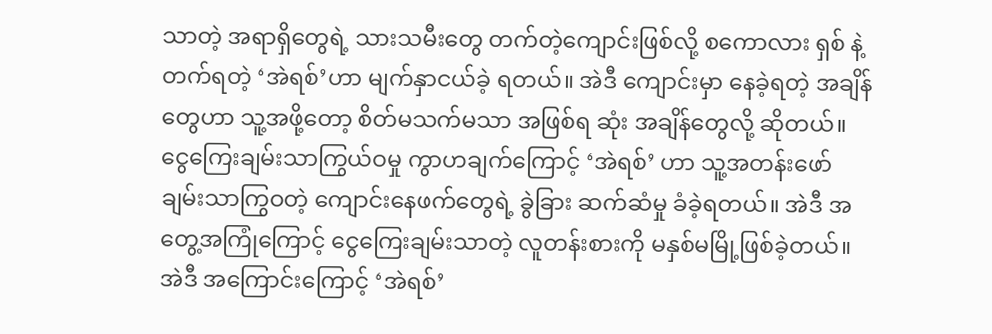သာတဲ့ အရာရှိတွေရဲ့ သားသမီးတွေ တက်တဲ့ကျောင်းဖြစ်လို့ စကောလား ရှစ် နဲ့ တက်ရတဲ့ ‘အဲရစ်’ဟာ မျက်နှာငယ်ခဲ့ ရတယ်။ အဲဒီ ကျောင်းမှာ နေခဲ့ရတဲ့ အချိန်တွေဟာ သူ့အဖို့တော့ စိတ်မသက်မသာ အဖြစ်ရ ဆုံး အချိန်တွေလို့ ဆိုတယ်။ ငွေကြေးချမ်းသာကြွယ်ဝမှု ကွာဟချက်ကြောင့် ‘အဲရစ်’ ဟာ သူ့အတန်းဖော် ချမ်းသာကြွဝတဲ့ ကျောင်းနေဖက်တွေရဲ့ ခွဲခြား ဆက်ဆံမှု ခံခဲ့ရတယ်။ အဲဒီ အတွေ့အကြုံကြောင့် ငွေကြေးချမ်းသာတဲ့ လူတန်းစားကို မနှစ်မမြို့ဖြစ်ခဲ့တယ်။ အဲဒီ အကြောင်းကြောင့် ‘အဲရစ်’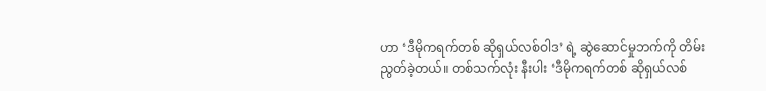ဟာ ‘ဒီမိုကရက်တစ် ဆိုရှယ်လစ်ဝါဒ’ ရဲ့ ဆွဲဆောင်မှုဘက်ကို တိမ်းညွတ်ခဲ့တယ်။ တစ်သက်လုံး နီးပါး ‘ဒီမိုကရက်တစ် ဆိုရှယ်လစ်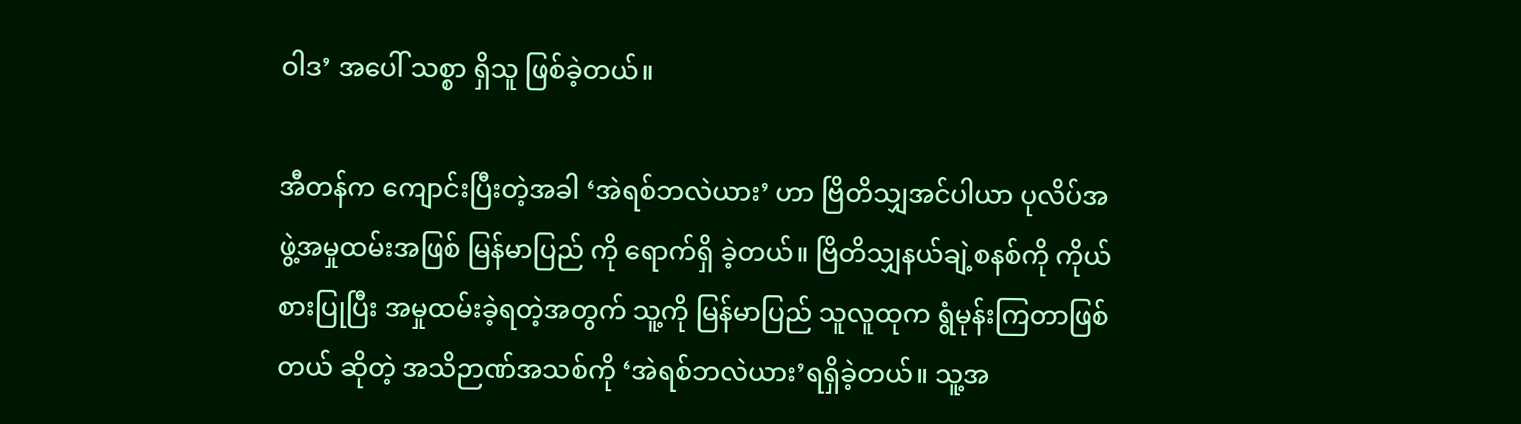ဝါဒ’ အပေါ် သစ္စာ ရှိသူ ဖြစ်ခဲ့တယ်။

အီတန်က ကျောင်းပြီးတဲ့အခါ ‘အဲရစ်ဘလဲယား’ ဟာ ဗြိတိသျှအင်ပါယာ ပုလိပ်အဖွဲ့အမှုထမ်းအဖြစ် မြန်မာပြည် ကို ရောက်ရှိ ခဲ့တယ်။ ဗြိတိသျှနယ်ချဲ့စနစ်ကို ကိုယ်စားပြုပြီး အမှုထမ်းခဲ့ရတဲ့အတွက် သူ့ကို မြန်မာပြည် သူလူထုက ရွံမုန်းကြတာဖြစ်တယ် ဆိုတဲ့ အသိဉာဏ်အသစ်ကို ‘အဲရစ်ဘလဲယား’ရရှိခဲ့တယ်။ သူ့အ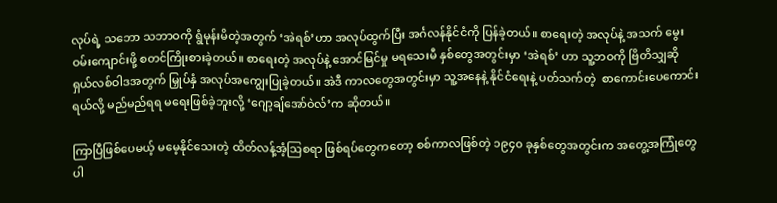လုပ်ရဲ့ သဘော သဘာဝကို ရွံမုန်းမိတဲ့အတွက် ‘အဲရစ်’ဟာ အလုပ်ထွက်ပြီး အင်္ဂလန်နိုင်ငံကို ပြန်ခဲ့တယ်။ စာရေးတဲ့ အလုပ်နဲ့ အသက် မွေးဝမ်းကျောင်းဖို့ စတင်ကြိုးစားခဲ့တယ်။ စာရေးတဲ့ အလုပ်နဲ့ အောင်မြင်မှု မရသေးမီ နှစ်တွေအတွင်းမှာ ‘အဲရစ်’ ဟာ သူ့ဘဝကို ဗြိတိသျှဆိုရှယ်လစ်ဝါဒအတွက် မြှုပ်နှံ အလုပ်အကျွေးပြုခဲ့တယ်။ အဲဒီ ကာလတွေအတွင်းမှာ သူ့အနေနဲ့ နိုင်ငံရေးနဲ့ ပတ်သက်တဲ့  စာကောင်းပေကောင်း ရယ်လို့ မည်မည်ရရ မရေးဖြစ်ခဲ့ဘူးလို့ ‘ဂျော့ချ်အော်ဝဲလ်’က ဆိုတယ်။

ကြာပြီဖြစ်ပေမယ့် မမေ့နိုင်သေးတဲ့ ထိတ်လန့်အံ့သြစရာ ဖြစ်ရပ်တွေကတော့ စစ်ကာလဖြစ်တဲ့ ၁၉၄၀ ခုနှစ်တွေအတွင်းက အတွေ့အကြုံတွေ ပါ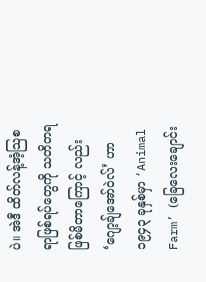ပဲ။ အဲဒီ ထိတ်လန့်အံ့သြစရာဖြစ်ရပ်တွေကို သတိတရ ဖြစ်မိတာကြောင့် လည်း ‘ဂျော့ချ်အော်ဝဲလ်’ ဟာ ၁၉၄၃ ခုနှစ်မှာ ‘Animal Farm’ (ခြေလေးချောင်း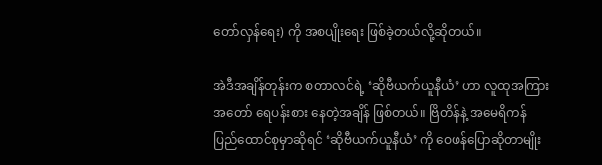တော်လှန်ရေး) ကို အစပျိုးရေး ဖြစ်ခဲ့တယ်လို့ဆိုတယ်။

အဲဒီအချိန်တုန်းက စတာလင်ရဲ့ ‘ဆိုဗီယက်ယူနီယံ’ ဟာ လူထုအကြား အတော် ရေပန်းစား နေတဲ့အချိန် ဖြစ်တယ်။ ဗြိတိန်နဲ့ အမေရိကန် ပြည်ထောင်စုမှာဆိုရင် ‘ဆိုဗီယက်ယူနီယံ’ ကို ဝေဖန်ပြောဆိုတာမျိုး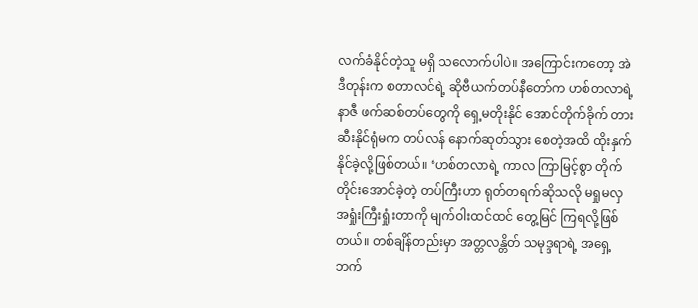လက်ခံနိုင်တဲ့သူ မရှိ သလောက်ပါပဲ။ အကြောင်းကတော့ အဲဒီတုန်းက စတာလင်ရဲ့ ဆိုဗီယက်တပ်နီတော်က ဟစ်တလာရဲ့ နာဇီ ဖက်ဆစ်တပ်တွေကို ရှေ့မတိုးနိုင် အောင်တိုက်ခိုက် တားဆီးနိုင်ရုံမက တပ်လန် နောက်ဆုတ်သွား စေတဲ့အထိ ထိုးနှက်နိုင်ခဲ့လို့ဖြစ်တယ်။ ‘ဟစ်တလာရဲ့ ကာလ ကြာမြင့်စွာ တိုက်တိုင်းအောင်ခဲ့တဲ့ တပ်ကြီးဟာ ရုတ်တရက်ဆိုသလို မရှုမလှ အရှုံးကြီးရှုံးတာကို မျက်ဝါးထင်ထင် တွေ့မြင် ကြရလို့ဖြစ်တယ်။ တစ်ချိန်တည်းမှာ အတ္တလန္တိတ် သမုဒ္ဒရာရဲ့ အရှေ့ဘက်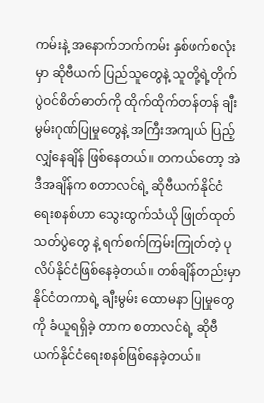ကမ်းနဲ့ အနောက်ဘက်ကမ်း နှစ်ဖက်စလုံးမှာ ‌ဆိုဗီယက် ပြည်သူတွေနဲ့ သူတို့ရဲ့တိုက်ပွဲဝင်စိတ်ဓာတ်ကို ထိုက်ထိုက်တန်တန် ချီးမွမ်းဂုဏ်ပြုမှုတွေနဲ့ အကြီးအကျယ် ပြည့် လျှံနေချိန် ဖြစ်နေတယ်။ တကယ်တော့ အဲဒီအချိန်က စတာလင်ရဲ့ ဆိုဗီယက်နိုင်ငံရေးစနစ်ဟာ သွေးထွက်သံယို ဖြုတ်ထုတ် သတ်ပွဲတွေ နဲ့ ရက်စက်ကြမ်းကြုတ်တဲ့ ပုလိပ်နိုင်ငံဖြစ်နေခဲ့တယ်။ တစ်ချိန်တည်းမှာ နိုင်ငံတကာရဲ့ ချီးမွမ်း ထောမနာ ပြုမှုတွေကို ခံယူရရှိခဲ့ တာက စတာလင်ရဲ့ ဆိုဗီယက်နိုင်ငံရေးစနစ်ဖြစ်နေခဲ့တယ်။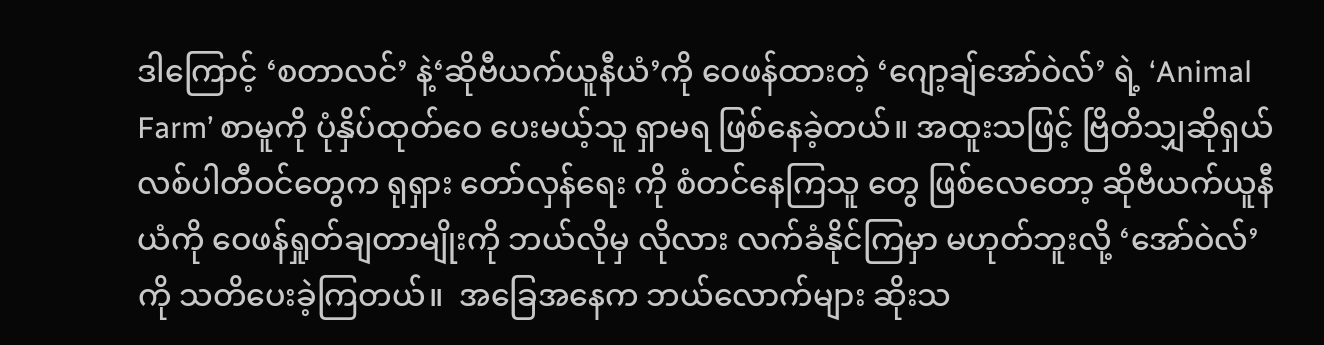ဒါကြောင့် ‘စတာလင်’ နဲ့‘ဆိုဗီယက်ယူနီယံ’ကို ဝေဖန်ထားတဲ့ ‘ဂျော့ချ်အော်ဝဲလ်’ ရဲ့ ‘Animal Farm’ စာမူကို ပုံနှိပ်ထုတ်ဝေ ပေးမယ့်သူ ရှာမရ ဖြစ်နေခဲ့တယ်။ အထူးသဖြင့် ဗြိတိသျှဆိုရှယ်လစ်ပါတီဝင်တွေက ရုရှား တော်လှန်ရေး ကို စံတင်နေကြသူ တွေ ဖြစ်လေတော့ ဆိုဗီယက်ယူနီယံကို ဝေဖန်ရှုတ်ချတာမျိုးကို ဘယ်လိုမှ လိုလား လက်ခံနိုင်ကြမှာ မဟုတ်ဘူးလို့ ‘အော်ဝဲလ်’ ကို သတိပေးခဲ့ကြတယ်။  အခြေအနေက ဘယ်လောက်များ ဆိုးသ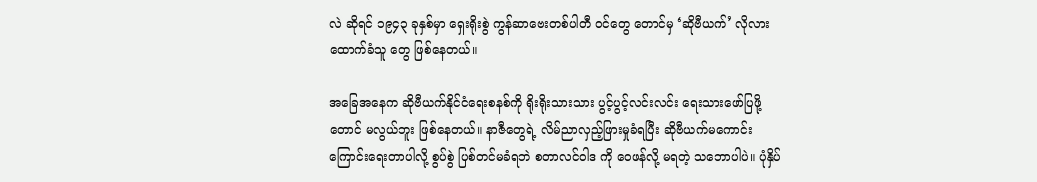လဲ ဆိုရင် ၁၉၄၃ ခုနှစ်မှာ ရှေးရိုးစွဲ ကွန်ဆာဗေးတစ်ပါတီ ဝင်တွေ တောင်မှ ‘ဆိုဗီယက်’ လိုလား ထောက်ခံသူ တွေ ဖြစ်နေတယ်။

အခြေအနေက ဆိုဗီယက်နိုင်ငံရေးစနစ်ကို ရိုးရိုးသားသား ပွင့်ပွင့်လင်းလင်း ရေးသားဖော်ပြဖို့တောင် မလွယ်ဘူး ဖြစ်နေတယ်။ နာဇီတွေရဲ့ လိမ်ညာလှည့်ဖြားမှုခံရပြီး ဆိုဗီယက်မကောင်းကြောင်းရေးတာပါလို့ စွပ်စွဲ ပြစ်တင်မခံရဘဲ စတာလင်ဝါဒ ကို ဝေဖန်လို့ မရတဲ့ သဘောပါပဲ။ ပုံနှိပ်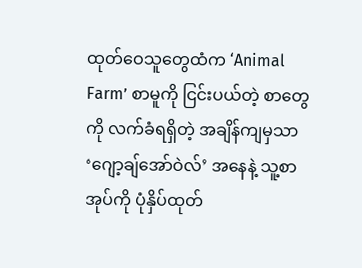ထုတ်ဝေသူတွေထံက ‘Animal Farm’ စာမူကို ငြင်းပယ်တဲ့ စာတွေကို လက်ခံရရှိတဲ့ အချိန်ကျမှသာ ‘ဂျော့ချ်အော်ဝဲလ်’ အနေနဲ့ သူ့စာအုပ်ကို ပုံနှိပ်ထုတ်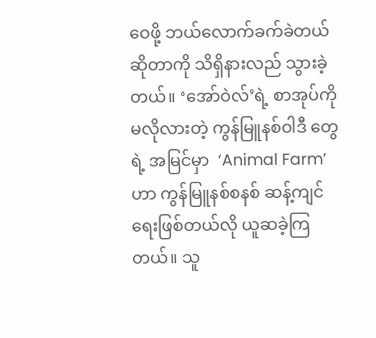ဝေဖို့ ဘယ်လောက်ခက်ခဲတယ်ဆိုတာကို သိရှိနားလည် သွားခဲ့တယ်။ ‘အော်ဝဲလ်’ရဲ့ စာအုပ်ကို မလိုလားတဲ့ ကွန်မြူနစ်ဝါဒီ တွေရဲ့ အမြင်မှာ  ‘Animal Farm’ ဟာ ကွန်မြူနစ်စနစ် ဆန့်ကျင်ရေးဖြစ်တယ်လို ယူဆခဲ့ကြတယ်။ သူ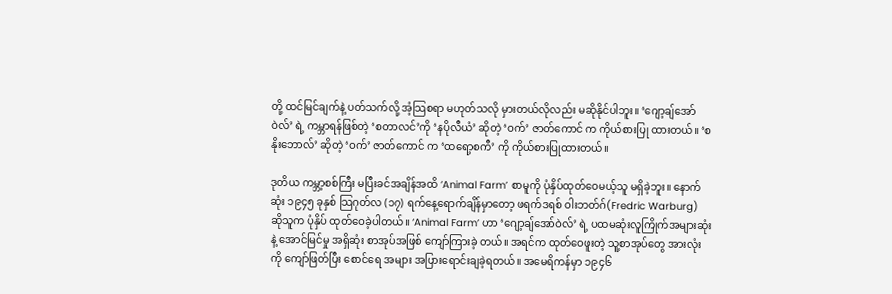တို့ ထင်မြင်ချက်နဲ့ ပတ်သက်လို့ အံ့သြစရာ မဟုတ်သလို မှားတယ်လိုလည်း မဆိုနိုင်ပါဘူး။ ‘ဂျော့ချ်အော်ဝဲလ်’ ရဲ့ ကမ္ဘာရန်ဖြစ်တဲ့ ‘စတာလင်’ကို ‘နပိုလီယံ’ ဆိုတဲ့ ‘ဝက်’ ဇာတ်ကောင် က ကိုယ်စားပြု ထားတယ်။ ‘စနိုးဘောလ်’ ဆိုတဲ့ ‘ဝက်’ ဇာတ်ကောင် က ‘ထရော့စကီ’ ကို ကိုယ်စားပြုထားတယ်။

ဒုတိယ ကမ္ဘာ့စစ်ကြီး မပြီးခင်အချိန်အထိ ‘Animal Farm’ စာမူကို ပုံနှိပ်ထုတ်ဝေမယ့်သူ မရှိခဲ့ဘူး။ နောက်ဆုံး ၁၉၄၅ ခုနှစ် သြဂုတ်လ (၁၇) ရက်နေ့ရောက်ချိန်မှာတော့ ဖရက်ဒရစ် ဝါးဘတ်ဂ်(Fredric Warburg) ဆိုသူက ပုံနှိပ် ထုတ်ဝေခဲ့ပါတယ်။ ‘Animal Farm’ ဟာ ‘ဂျော့ချ်အော်ဝဲလ်’ ရဲ့ ပထမဆုံးလူကြိုက်အများဆုံးနဲ့ အောင်မြင်မှု အရှိဆုံး စာအုပ်အဖြစ် ကျော်ကြားခဲ့ တယ်။ အရင်က ထုတ်ဝေဖူးတဲ့ သူ့စာအုပ်တွေ အားလုံးကို ကျော်ဖြတ်ပြီး စောင်ရေ အများ အပြားရောင်းချခဲ့ရတယ်။ အမေရိကန်မှာ ၁၉၄၆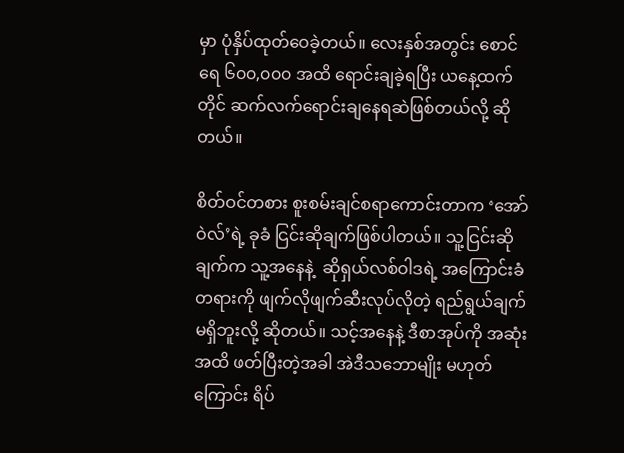မှာ ပုံနှိပ်ထုတ်ဝေခဲ့တယ်။ လေးနှစ်အတွင်း စောင်ရေ ၆၀၀,၀၀၀ အထိ ရောင်းချခဲ့ရပြီး ယနေ့ထက် တိုင် ဆက်လက်ရောင်းချနေရဆဲဖြစ်တယ်လို့ ဆိုတယ်။

စိတ်ဝင်တစား စူးစမ်းချင်စရာကောင်းတာက ‘အော်ဝဲလ်’ရဲ့ ခုခံ ငြင်းဆိုချက်ဖြစ်ပါတယ်။ သူ့ငြင်းဆိုချက်က သူ့အနေနဲ့  ဆိုရှယ်လစ်ဝါဒရဲ့ အကြောင်းခံတရားကို ဖျက်လိုဖျက်ဆီးလုပ်လိုတဲ့ ရည်ရွယ်ချက် မရှိဘူးလို့ ဆိုတယ်။ သင့်အနေနဲ့ ဒီစာအုပ်ကို အဆုံးအထိ ဖတ်ပြီးတဲ့အခါ အဲဒီသဘောမျိုး မဟုတ်ကြောင်း ရိပ်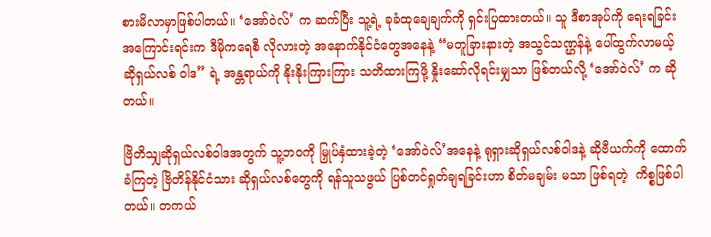စားမိလာမှာဖြစ်ပါတယ်။ ‘အော်ဝဲလ်’ က ဆက်ပြီး သူ့ရဲ့ ခုခံထုချေချက်ကို ရှင်းပြထားတယ်။ သူ ဒီစာအုပ်ကို ရေးရခြင်းအကြောင်းရင်းက ဒီမိုကရေစီ လိုလားတဲ့ အနောက်နိုင်ငံတွေအနေနဲ့ “မတူခြားနားတဲ့ အသွင်သဏ္ဌန်နဲ့ ပေါ်ထွက်လာမယ့် ဆိုရှယ်လစ် ဝါဒ” ရဲ့ အန္တရာယ်ကို နိုးနိုးကြားကြား သတိထားကြဖို့ နှိုးဆော်လိုရင်းမျှသာ ဖြစ်တယ်လို့ ‘အော်ဝဲလ်’ က ဆိုတယ်။

ဗြိတိသျှဆိုရှယ်လစ်ဝါဒအတွက် သူ့ဘဝကို မြှုပ်နှံထားခဲ့တဲ့ ‘အော်ဝဲလ်’အနေနဲ့ ရုရှားဆိုရှယ်လစ်ဝါဒနဲ့ ဆိုဗီယက်ကို ထောက်ခံကြတဲ့ ဗြိတိန်နိုင်ငံသား ဆိုရှယ်လစ်တွေကို ရန်သူသဖွယ် ပြစ်တင်ရှုတ်ချရခြင်းဟာ စိတ်မချမ်း မသာ ဖြစ်ရတဲ့  ကိစ္စဖြစ်ပါတယ်။ တကယ်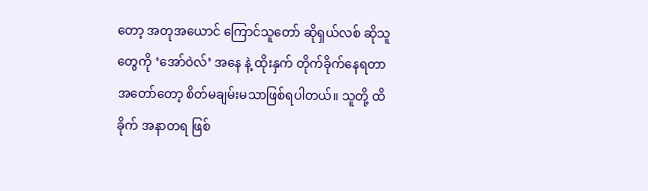တော့ အတုအယောင် ကြောင်သူတော် ဆိုရှယ်လစ် ဆိုသူ တွေကို ‘အော်ဝဲလ်’ အနေ နဲ့ ထိုးနှက် တိုက်ခိုက်နေရတာ အတော်တော့ စိတ်မချမ်းမသာဖြစ်ရပါတယ်။ သူတို့ ထိခိုက် အနာတရ ဖြစ်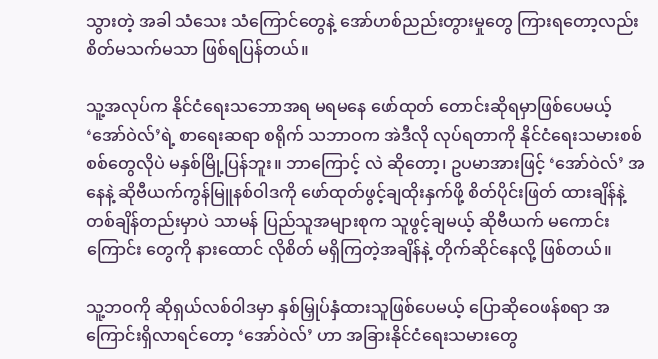သွားတဲ့ အခါ သံသေး သံကြောင်တွေနဲ့ အော်ဟစ်ညည်းတွားမှုတွေ ကြားရတော့လည်း စိတ်မသက်မသာ ဖြစ်ရပြန်တယ်။

သူ့အလုပ်က နိုင်ငံရေးသဘောအရ မရမနေ ဖော်ထုတ် တောင်းဆိုရမှာဖြစ်ပေမယ့် ‘အော်ဝဲလ်’ရဲ့ စာရေးဆရာ စရိုက် သဘာဝက အဲဒီလို လုပ်ရတာကို နိုင်ငံရေးသမားစစ်စစ်တွေလိုပဲ မနှစ်မြို့ပြန်ဘူး။ ဘာကြောင့် လဲ ဆိုတော့၊ ဥပမာအားဖြင့် ‘အော်ဝဲလ်’ အနေနဲ့ ဆိုဗီယက်ကွန်မြူနစ်ဝါဒကို ဖော်ထုတ်ဖွင့်ချထိုးနှက်ဖို့ စိတ်ပိုင်းဖြတ် ထားချိန်နဲ့ တစ်ချိန်တည်းမှာပဲ သာမန် ပြည်သူအများစုက သူဖွင့်ချမယ့် ဆိုဗီယက် မကောင်းကြောင်း တွေကို နားထောင် လိုစိတ် မရှိကြတဲ့အချိန်နဲ့ တိုက်ဆိုင်နေလို့ ဖြစ်တယ်။

သူ့ဘဝကို ဆိုရှယ်လစ်ဝါဒမှာ နှစ်မြှုပ်နှံထားသူဖြစ်ပေမယ့် ပြောဆိုဝေဖန်စရာ အကြောင်းရှိလာရင်တော့ ‘အော်ဝဲလ်’ ဟာ အခြားနိုင်ငံရေးသမားတွေ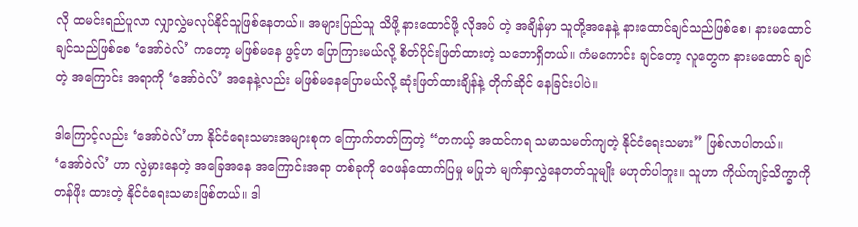လို ထမင်းရည်ပူလာ လျှာလွှဲမလုပ်နိုင်သူဖြစ်နေတယ်။ အများပြည်သူ သိဖို့ နားထောင်ဖို့ လိုအပ် တဲ့ အချိန်မှာ သူတို့အနေနဲ့ နားထောင်ချင်သည်ဖြစ်စေ၊ နားမထောင်ချင်သည်ဖြစ်စေ ‘အော်ဝဲလ်’ ကတော့ မဖြစ်မနေ ဖွင့်ဟ ပြောကြားမယ်လို့ စိတ်ပိုင်းဖြတ်ထားတဲ့ သဘောရှိတယ်။ ကံမကောင်း ချင်တော့ လူတွေက နားမထောင် ချင်တဲ့ အကြောင်း အရာကို ‘အော်ဝဲလ်’ အနေနဲ့လည်း မဖြစ်မနေပြောမယ်လို့ ဆုံးဖြတ်ထားချိန်နဲ့ တိုက်ဆိုင် နေခြင်းပါပဲ။

ဒါကြောင့်လည်း ‘အော်ဝဲလ်’ဟာ နိုင်ငံရေးသမားအများစုက ကြောက်တတ်ကြတဲ့ “တကယ့် အထင်ကရ သမာသမတ်ကျတဲ့ နိုင်ငံရေးသမား” ဖြစ်လာပါတယ်။ ‘အော်ဝဲလ်’ ဟာ လွဲမှားနေတဲ့ အခြေအနေ အကြောင်းအရာ တစ်ခုကို ဝေဖန်ထောက်ပြမှု မပြုဘဲ မျက်နှာလွှဲနေတတ်သူမျိုး မဟုတ်ပါဘူး။ သူဟာ ကိုယ်ကျင့်သိက္ခာကို တန်ဖိုး ထားတဲ့ နိုင်ငံရေးသမားဖြစ်တယ်။ ဒါ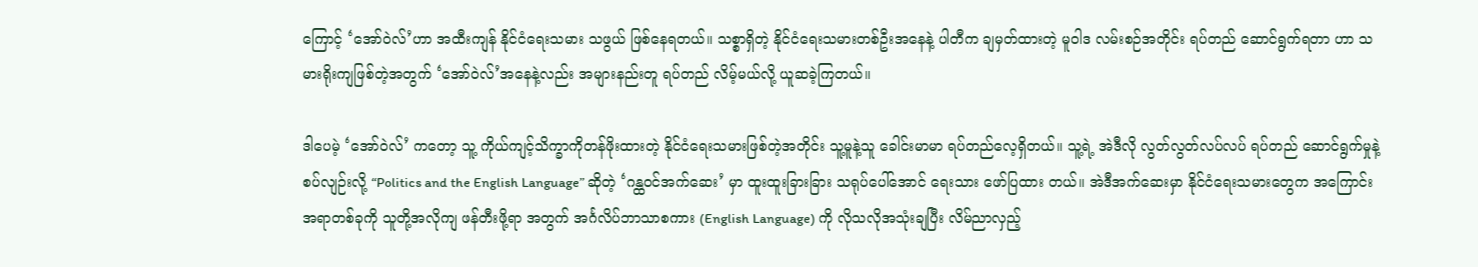ကြောင့် ‘အော်ဝဲလ်’ဟာ အထီးကျန် နိုင်ငံရေးသမား သဖွယ် ဖြစ်နေရတယ်။ သစ္စာရှိတဲ့ နိုင်ငံရေးသမားတစ်ဦးအနေနဲ့ ပါတီက ချမှတ်ထားတဲ့ မူဝါဒ လမ်းစဉ်အတိုင်း ရပ်တည် ဆောင်ရွက်ရတာ ဟာ သမားရိုးကျဖြစ်တဲ့အတွက် ‘အော်ဝဲလ်’အနေနဲ့လည်း အများနည်းတူ ရပ်တည် လိမ့်မယ်လို့ ယူဆခဲ့ကြတယ်။

ဒါပေမဲ့ ‘အော်ဝဲလ်’ ကတော့ သူ့ ကိုယ်ကျင့်သိက္ခာကိုတန်ဖိုးထားတဲ့ နိုင်ငံရေးသမားဖြစ်တဲ့အတိုင်း သူ့မူနဲ့သူ ခေါင်းမာမာ ရပ်တည်လေ့ရှိတယ်။ သူ့ရဲ့ အဲဒီလို လွတ်လွတ်လပ်လပ် ရပ်တည် ဆောင်ရွက်မှုနဲ့ စပ်လျဉ်းလို့ “Politics and the English Language” ဆိုတဲ့ ‘ဂန္ထဝင်အက်ဆေး’ မှာ ထူးထူးခြားခြား သရုပ်ပေါ်အောင် ရေးသား ဖော်ပြထား တယ်။ အဲဒီအက်ဆေးမှာ နိုင်ငံရေးသမားတွေက အကြောင်းအရာတစ်ခုကို သူတို့အလိုကျ ဖန်တီးဖို့ရာ အတွက် အင်္ဂလိပ်ဘာသာစကား (English Language) ကို လိုသလိုအသုံးချပြီး လိမ်ညာလှည့်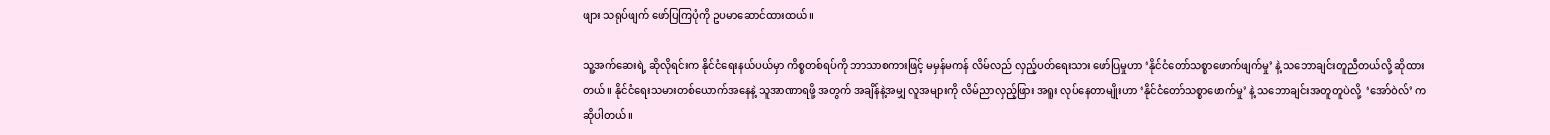ဖျား သရုပ်ဖျက် ဖော်ပြကြပုံကို ဥပမာဆောင်ထားထယ်။

သူ့အက်ဆေးရဲ့ ဆိုလိုရင်းက နိုင်ငံရေးနယ်ပယ်မှာ ကိစ္စတစ်ရပ်ကို ဘာသာစကားဖြင့် မမှန်မကန် လိမ်လည် လှည့်ပတ်‌ရေးသား ဖော်ပြမှုဟာ ‘နိုင်ငံတော်သစ္စာဖောက်ဖျက်မှု’ နဲ့ သဘောချင်းတူညီတယ်လို့ ဆိုထားတယ်။ နိုင်ငံရေးသမားတစ်ယောက်အနေနဲ့ သူအာဏာရဖို့ အတွက် အချိန်နဲ့အမျှ လူအများကို လိမ်ညာလှည့်ဖြား အရူး လုပ်နေတာမျိုးဟာ ‘နိုင်ငံတော်သစ္စာဖောက်မှု’ နဲ့ သဘောချင်းအတူတူပဲလို့  ‘အော်ဝဲလ်’ က ဆိုပါတယ်။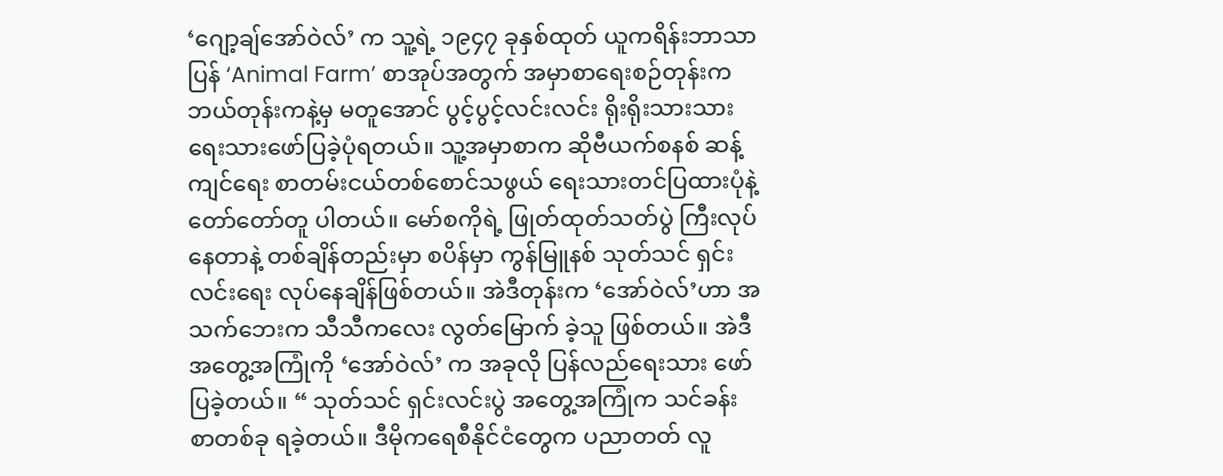‘ဂျော့ချ်အော်ဝဲလ်’ က သူ့ရဲ့ ၁၉၄၇ ခုနှစ်ထုတ် ယူကရိန်းဘာသာပြန် ‘Animal Farm’ စာအုပ်အတွက် အမှာစာရေးစဉ်တုန်းက ဘယ်တုန်းကနဲ့မှ မတူအောင် ပွင့်ပွင့်လင်းလင်း ရိုးရိုးသားသား ရေးသားဖော်ပြခဲ့ပုံရတယ်။ သူ့အမှာစာက ဆိုဗီယက်စနစ် ဆန့်ကျင်ရေး စာတမ်းငယ်တစ်စောင်သဖွယ် ရေးသားတင်ပြထားပုံနဲ့ တော်တော်တူ ပါတယ်။ မော်စကိုရဲ့ ဖြုတ်ထုတ်သတ်ပွဲ ကြီးလုပ်နေတာနဲ့ တစ်ချိန်တည်းမှာ စပိန်မှာ ကွန်မြူနစ် သုတ်သင် ရှင်းလင်းရေး လုပ်နေချိန်ဖြစ်တယ်။ အဲဒီတုန်းက ‘အော်ဝဲလ်’ဟာ အသက်ဘေးက သီသီကလေး လွတ်မြောက် ခဲ့သူ ဖြစ်တယ်။ အဲဒီ အတွေ့အကြုံကို ‘အော်ဝဲလ်’ က အခုလို ပြန်လည်ရေးသား ဖော်ပြခဲ့တယ်။ “ သုတ်သင် ရှင်းလင်းပွဲ အတွေ့အကြုံက သင်ခန်းစာတစ်ခု ရခဲ့တယ်။ ဒီမိုကရေစီနိုင်ငံတွေက ပညာတတ် လူ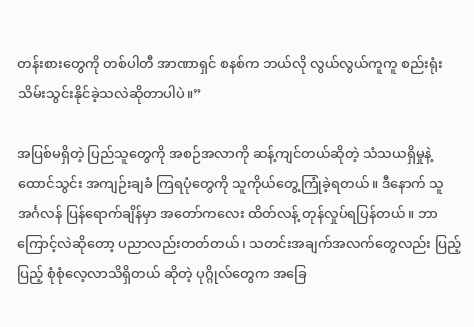တန်းစားတွေကို တစ်ပါတီ အာဏာရှင် စနစ်က ဘယ်လို လွယ်လွယ်ကူကူ စည်းရုံးသိမ်းသွင်းနိုင်ခဲ့သလဲဆိုတာပါပဲ။”

အပြစ်မရှိတဲ့ ပြည်သူတွေကို အစဉ်အလာကို ဆန့်ကျင်တယ်ဆိုတဲ့ သံသယရှိမှုနဲ့ ထောင်သွင်း အကျဉ်းချခံ ကြရပုံတွေကို သူကိုယ်တွေ့ကြုံခဲ့ရတယ်။ ဒီနောက် သူ အင်္ဂလန် ပြန်ရောက်ချိန်မှာ အတော်ကလေး ထိတ်လန့် တုန်လှုပ်ရပြန်တယ်။ ဘာကြောင့်လဲဆိုတော့ ပညာလည်းတတ်တယ်၊ သတင်းအချက်အလက်တွေလည်း ပြည့်ပြည့် စုံစုံလေ့လာသိရှိတယ် ဆိုတဲ့ ပုဂ္ဂိုလ်တွေက အခြေ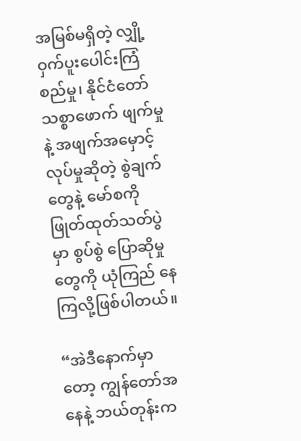အမြစ်မရှိတဲ့ လျှို့ဝှက်ပူးပေါင်းကြံစည်မှု၊ နိုင်ငံတော် သစ္စာဖောက် ဖျက်မှု နဲ့ အဖျက်အမှောင့်လုပ်မှုဆိုတဲ့ စွဲချက်တွေနဲ့ မော်စကိုဖြုတ်ထုတ်သတ်ပွဲမှာ စွပ်စွဲ ပြောဆိုမှု တွေကို ယုံကြည် နေကြလို့ဖြစ်ပါတယ်။

“အဲဒီနောက်မှာတော့ ကျွန်တော်အနေနဲ့ ဘယ်တုန်းက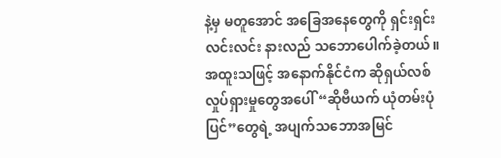နဲ့မှ မတူအောင် အခြေအနေတွေကို ရှင်းရှင်း လင်းလင်း နားလည် သဘောပေါက်ခဲ့တယ်။ အထူးသဖြင့် အနောက်နိုင်ငံက ဆိုရှယ်လစ်လှုပ်ရှားမှုတွေအပေါ် “ဆိုဗီယက် ယုံတမ်းပုံပြင်”တွေရဲ့ အပျက်သဘောအမြင်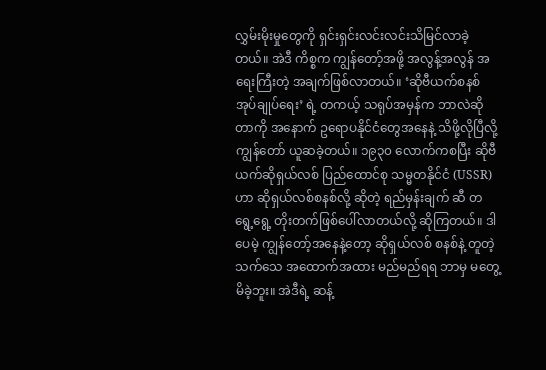လွှမ်းမိုးမှုတွေကို ရှင်းရှင်းလင်းလင်းသိမြင်လာခဲ့တယ်။ အဲဒီ ကိစ္စက ကျွန်တော့်အဖို့ အလွန့်အလွန် အရေးကြီးတဲ့ အချက်ဖြစ်လာတယ်။ ‘ဆိုဗီယက်စနစ်အုပ်ချုပ်ရေး’ ရဲ့ တကယ့် သရုပ်အမှန်က ဘာလဲဆိုတာကို အနောက် ဥရောပနိုင်ငံတွေအနေနဲ့ သိဖို့လိုပြီလို့ ကျွန်တော် ယူဆခဲ့တယ်။ ၁၉၃၀ လောက်ကစပြီး ဆိုဗီယက်ဆိုရှယ်လစ် ပြည်ထောင်စု သမ္မတနိုင်ငံ (USSR) ဟာ ဆိုရှယ်လစ်စနစ်လို့ ဆိုတဲ့ ရည်မှန်းချက် ဆီ တရွေ့ရွေ့ တိုးတက်ဖြစ်ပေါ်လာတယ်လို့ ဆိုကြတယ်။ ဒါပေမဲ့ ကျွန်တော့်အနေနဲ့တော့ ဆိုရှယ်လစ် စနစ်နဲ့ တူတဲ့ သက်သေ အထောက်အထား မည်မည်ရရ ဘာမှ မတွေ့မိခဲ့ဘူး။ အဲဒီရဲ့ ဆန့်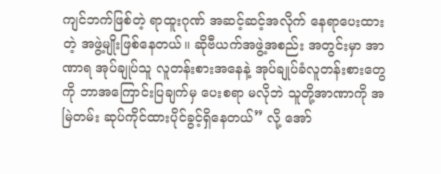ကျင်ဘက်ဖြစ်တဲ့ ရာထူးဂုဏ် အဆင့်ဆင့်အလိုက် နေရာပေးထားတဲ့ အဖွဲ့မျိုးဖြစ်နေတယ်။ ဆိုဗီယက်အဖွဲ့အစည်း အတွင်းမှာ အာဏာရ အုပ်ချုပ်သူ လူတန်းစားအနေနဲ့ အုပ်ချုပ်ခံလူတန်းစားတွေကို ဘာအကြောင်းပြချက်မှ ပေးစရာ မလိုဘဲ သူတို့အာဏာကို အမြဲတမ်း ဆုပ်ကိုင်ထားပိုင်ခွင့်ရှိနေတယ်” လို့ အော်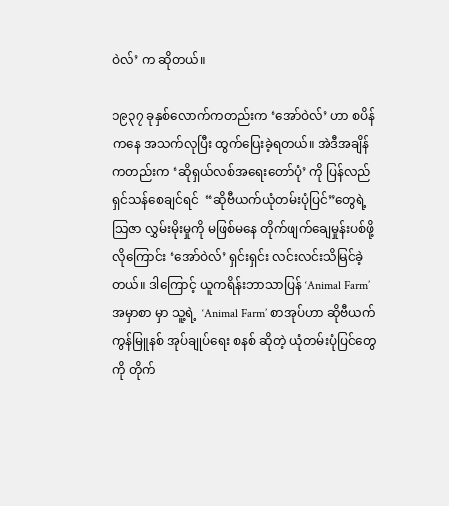ဝဲလ်’ က ဆိုတယ်။

၁၉၃၇ ခုနှစ်လောက်ကတည်းက ‘အော်ဝဲလ်’ ဟာ စပိန်ကနေ အသက်လုပြီး ထွက်ပြေးခဲ့ရတယ်။ အဲဒီအချိန် ကတည်းက ‘ဆိုရှယ်လစ်အရေးတော်ပုံ’ ကို ပြန်လည် ရှင်သန်စေချင်ရင်  “ဆိုဗီယက်ယုံတမ်းပုံပြင်”တွေရဲ့ သြဇာ လွှမ်းမိုးမှုကို မဖြစ်မနေ တိုက်ဖျက်ချေမှုန်းပစ်ဖို့လိုကြောင်း ‘အော်ဝဲလ်’ ရှင်းရှင်း လင်းလင်းသိမြင်ခဲ့တယ်။ ဒါကြောင့် ယူကရိန်းဘာသာပြန် ‘Animal Farm’ အမှာစာ မှာ သူ့ရဲ့  ‘Animal Farm’ စာအုပ်ဟာ ဆိုဗီယက် ကွန်မြူနစ် အုပ်ချုပ်ရေး စနစ် ဆိုတဲ့ ယုံတမ်းပုံပြင်တွေကို တိုက်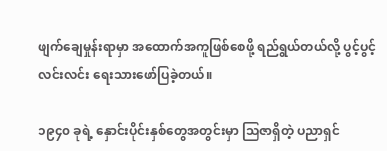ဖျက်ချေမှုန်းရာမှာ အထောက်အကူဖြစ်စေဖို့ ရည်ရွယ်တယ်လို့ ပွင့်ပွင့်လင်းလင်း ရေးသားဖော်ပြခဲ့တယ်။

၁၉၄၀ ခုရဲ့ နှောင်းပိုင်းနှစ်တွေအတွင်းမှာ သြဇာရှိတဲ့ ပညာရှင်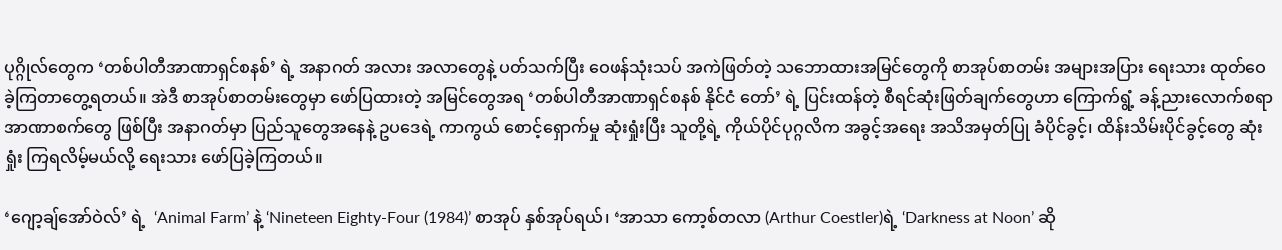ပုဂ္ဂိုလ်တွေက ‘တစ်ပါတီအာဏာရှင်စနစ်’ ရဲ့ အနာဂတ် အလား အလာတွေနဲ့ ပတ်သက်ပြီး ဝေဖန်သုံးသပ် အကဲဖြတ်တဲ့ သဘောထားအမြင်တွေကို စာအုပ်စာတမ်း အများအပြား ရေးသား ထုတ်ဝေခဲ့ကြတာတွေ့ရတယ်။ အဲဒီ စာအုပ်စာတမ်းတွေမှာ ဖော်ပြထားတဲ့ အမြင်တွေအရ ‘တစ်ပါတီအာဏာရှင်စနစ် နိုင်ငံ တော်’ ရဲ့ ပြင်းထန်တဲ့ စီရင်ဆုံးဖြတ်ချက်တွေဟာ ကြောက်ရွံ့ ခန့်ညားလောက်စရာ အာဏာစက်တွေ ဖြစ်ပြီး အနာဂတ်မှာ ပြည်သူတွေအနေနဲ့ ဥပဒေရဲ့ ကာကွယ် စောင့်ရှောက်မှု ဆုံးရှုံးပြီး သူတို့ရဲ့ ကိုယ်ပိုင်ပုဂ္ဂလိက အခွင့်အရေး အသိအမှတ်ပြု ခံပိုင်ခွင့်၊ ထိန်းသိမ်းပိုင်ခွင့်တွေ ဆုံးရှုံး ကြရလိမ့်မယ်လို့ ရေးသား ဖော်ပြခဲ့ကြတယ်။

‘ဂျော့ချ်အော်ဝဲလ်’ ရဲ့  ‘Animal Farm’ နဲ့ ‘Nineteen Eighty-Four (1984)’ စာအုပ် နှစ်အုပ်ရယ်၊ ‘အာသာ ကော့စ်တလာ (Arthur Coestler)ရဲ့ ‘Darkness at Noon’ ဆို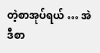တဲ့စာအုပ်ရယ် … အဲဒီစာ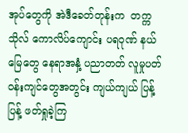အုပ်တွေကို အဲဒီခေတ်တုန်းက  တက္ကသိုလ် ကောလိပ်ကျောင်း ပရဝုဏ် နယ်မြေတွေ နေရာအနှံ့ ပညာတတ် လူမှုပတ်ဝန်းကျင်တွေအတွင်း ကျယ်ကျယ် ပြန့်ပြန့် ဖတ်ရှုခဲ့ကြ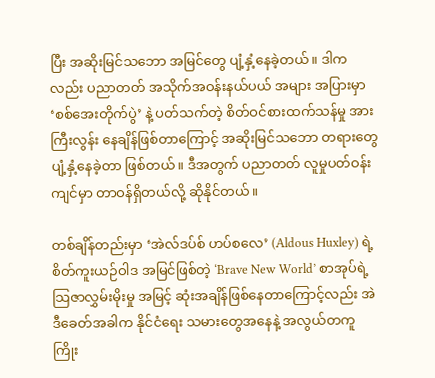ပြီး အဆိုးမြင်သဘော အမြင်တွေ ပျံ့နှံ့နေခဲ့တယ်။ ဒါကလည်း ပညာတတ် အသိုက်အဝန်းနယ်ပယ် အများ အပြားမှာ ‘စစ်အေးတိုက်ပွဲ’ နဲ့ ပတ်သက်တဲ့ စိတ်ဝင်စားထက်သန်မှု အားကြီးလွန်း နေချိန်ဖြစ်တာကြောင့် အဆိုးမြင်သဘော တရားတွေ ပျံ့နှံ့နေခဲ့တာ ဖြစ်တယ်။ ဒီအတွက် ပညာတတ် လူမှုပတ်ဝန်းကျင်မှာ တာဝန်ရှိတယ်လို့ ဆိုနိုင်တယ်။

တစ်ချိန်တည်းမှာ ‘အဲလ်ဒပ်စ် ဟပ်စလေ’ (Aldous Huxley) ရဲ့ စိတ်ကူးယဉ်ဝါဒ အမြင်ဖြစ်တဲ့ ‘Brave New World’ စာအုပ်ရဲ့ သြဇာလွှမ်းမိုးမှု အမြင့် ဆုံးအချိန်ဖြစ်နေတာကြောင့်လည်း အဲဒီခေတ်အခါက နိုင်ငံ‌ရေး သမားတွေအနေနဲ့ အလွယ်တကူ ကြိုး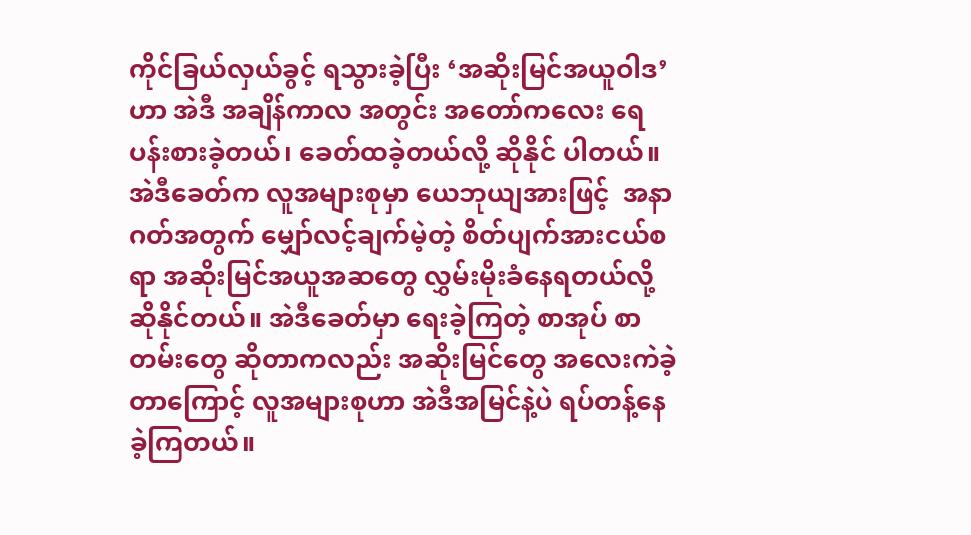ကိုင်ခြယ်လှယ်ခွင့် ရသွားခဲ့ပြီး ‘အဆိုးမြင်အယူဝါဒ’ ဟာ အဲဒီ အချိန်ကာလ အတွင်း အတော်ကလေး ရေပန်းစားခဲ့တယ်၊ ခေတ်ထခဲ့တယ်လို့ ဆိုနိုင် ပါတယ်။ အဲဒီခေတ်က လူအများစုမှာ ယေဘုယျအားဖြင့်  အနာဂတ်အတွက် မျှော်လင့်ချက်မဲ့တဲ့ စိတ်ပျက်အားငယ်စရာ အဆိုးမြင်အယူအဆတွေ လွှမ်းမိုးခံနေရတယ်လို့ ဆိုနိုင်တယ်။ အဲဒီခေတ်မှာ ရေးခဲ့ကြတဲ့ စာအုပ် စာတမ်းတွေ ဆိုတာကလည်း အဆိုးမြင်တွေ အလေးကဲခဲ့တာကြောင့် လူအများစုဟာ အဲဒီအမြင်နဲ့ပဲ ရပ်တန့်နေခဲ့ကြတယ်။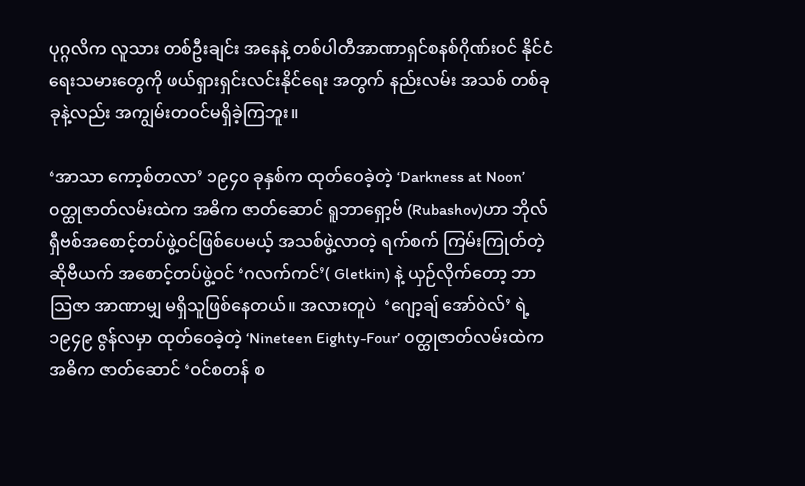ပုဂ္ဂလိက လူသား တစ်ဦးချင်း အနေနဲ့ တစ်ပါတီအာဏာရှင်စနစ်ဂိုဏ်းဝင် နိုင်ငံရေးသမားတွေကို ဖယ်ရှားရှင်းလင်းနိုင်ရေး အတွက် နည်းလမ်း အသစ် တစ်ခုခုနဲ့လည်း အကျွမ်းတဝင်မရှိခဲ့ကြဘူး။

‘အာသာ ကော့စ်တလာ’ ၁၉၄၀ ခုနှစ်က ထုတ်ဝေခဲ့တဲ့ ‘Darkness at Noon’ ၀တ္ထုဇာတ်လမ်းထဲက အဓိက ဇာတ်ဆောင် ရူဘာရှော့ဗ် (Rubashov)ဟာ ဘိုလ်ရှီဗစ်အစောင့်တပ်ဖွဲ့ဝင်ဖြစ်ပေမယ့် အသစ်ဖွဲ့လာတဲ့ ရက်စက် ကြမ်းကြုတ်တဲ့ ဆိုဗီယက် အစောင့်တပ်ဖွဲ့ဝင် ‘ဂလက်ကင်’( Gletkin) နဲ့ ယှဉ်လိုက်တော့ ဘာသြဇာ အာဏာမျှ မရှိသူဖြစ်နေတယ်။ အလားတူပဲ  ‘ဂျော့ချ် အော်ဝဲလ်’ ရဲ့  ၁၉၄၉ ဇွန်လမှာ ထုတ်ဝေခဲ့တဲ့ ‘Nineteen Eighty-Four’ ၀တ္ထုဇာတ်လမ်းထဲက အဓိက ဇာတ်ဆောင် ‘ဝင်စတန် စ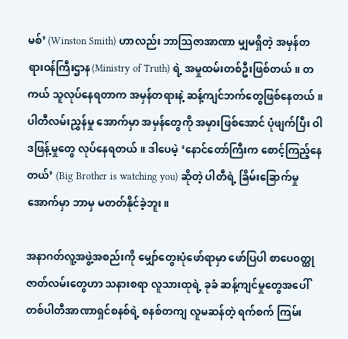မစ်’ (Winston Smith) ဟာလည်း ဘာသြဇာအာဏာ မျှမရှိတဲ့ အမှန်တရားဝန်ကြီးဌာန(Ministry of Truth) ရဲ့ အမှုထမ်းတစ်ဦးဖြစ်တယ်။ တကယ် သူလုပ်နေရတာက အမှန်တရားနဲ့ ဆန့်ကျင်ဘက်တွေဖြစ်နေတယ်။ ပါတီလမ်းညွှန်မှု အောက်မှာ အမှန်တွေကို အမှားဖြစ်အောင် ပုံဖျက်ပြီး ဝါဒဖြန့်မှုတွေ လုပ်နေရတယ်။ ဒါပေမဲ့ ‘နောင်တော်ကြီးက စောင့်ကြည့်နေတယ်’ (Big Brother is watching you) ဆိုတဲ့ ပါတီရဲ့ ခြိမ်းခြောက်မှုအောက်မှာ ဘာမှ မတတ်နိုင်ခဲ့ဘူး။

အနာဂတ်လူ့အဖွဲ့အစည်းကို မျှော်တွေးပုံဖော်ရာမှာ ဖော်ပြပါ စာပေ၀တ္ထုဇာတ်လမ်းတွေဟာ သနားစရာ လူသားထုရဲ့ ခုခံ ဆန့်ကျင်မှုတွေအပေါ် တစ်ပါတီအာဏာရှင်စနစ်ရဲ့ စနစ်တကျ လူမဆန်တဲ့ ရက်စက် ကြမ်း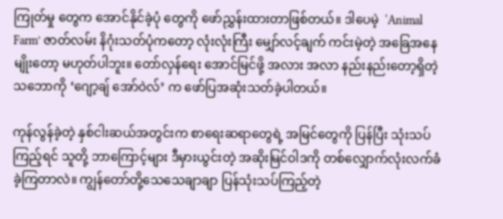ကြုတ်မှု တွေက အောင်နိုင်ခဲ့ပုံ တွေကို ဖော်ညွှန်းထားတာဖြစ်တယ်။ ဒါပေမဲ့  ‘Animal Farm’ ဇာတ်လမ်း နိဂုံးသတ်ပုံကတော့ လုံးလုံးကြီး မျှော်လင့်ချက် ကင်းမဲ့တဲ့ အခြေအနေမျိုးတော့ မဟုတ်ပါဘူး။ တော်လှန်ရေး အောင်မြင်ဖို့ အလား အလာ နည်းနည်းတော့ရှိတဲ့သဘောကို ‘ဂျော့ချ် အော်ဝဲလ်’ က ဖော်ပြအဆုံးသတ်ခဲ့ပါတယ်။

ကုန်လွန်ခဲ့တဲ့ နှစ်ငါးဆယ်အတွင်းက စာရေးဆရာတွေရဲ့ အမြင်တွေကို ပြန်ပြီး သုံးသပ်ကြည့်ရင် သူတို့ ဘာကြောင့်များ ဒီမှားယွင်းတဲ့ အဆိုးမြင်ဝါဒကို တစ်လျှောက်လုံးလက်ခံခဲ့ကြတာလဲ။ ကျွန်တော်တို့သေသေချာချာ ပြန်သုံးသပ်ကြည့်တဲ့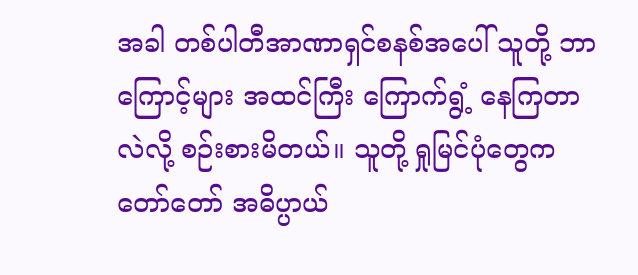အခါ တစ်ပါတီအာဏာရှင်စနစ်အပေါ် သူတို့ ဘာကြောင့်များ အထင်ကြီး ကြောက်ရွံ့ နေကြတာ လဲလို့ စဉ်းစားမိတယ်။ သူတို့ ရှုမြင်ပုံတွေက တော်တော် အဓိပ္ပာယ်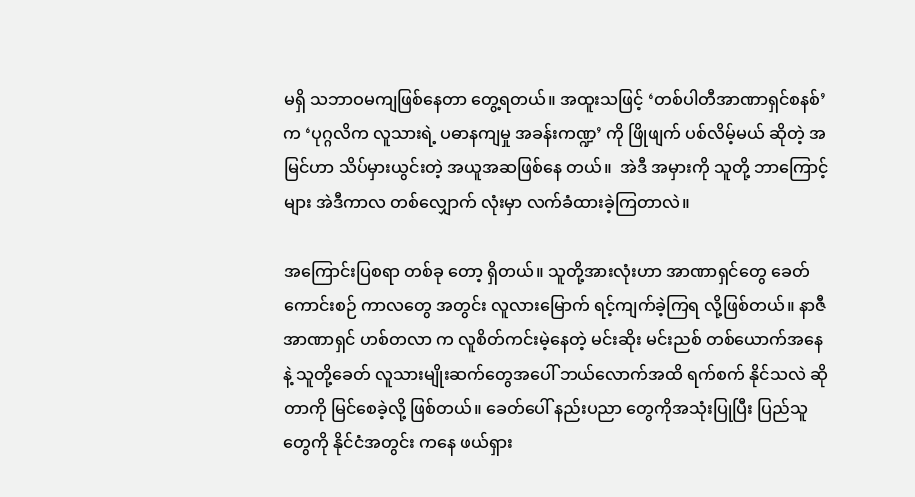မရှိ သဘာဝမကျဖြစ်နေတာ တွေ့ရတယ်။ အထူးသဖြင့် ‘တစ်ပါတီအာဏာရှင်စနစ်’ က ‘ပုဂ္ဂလိက လူသားရဲ့ ပဓာနကျမှု အခန်းကဏ္ဍ’ ကို ဖြိုဖျက် ပစ်လိမ့်မယ် ဆိုတဲ့ အမြင်ဟာ သိပ်မှားယွင်းတဲ့ အယူအဆဖြစ်နေ တယ်။  အဲဒီ အမှားကို သူတို့ ဘာကြောင့်များ အဲဒီကာလ တစ်လျှောက် လုံးမှာ လက်ခံထားခဲ့ကြတာလဲ။

အကြောင်းပြစရာ တစ်ခု တော့ ရှိတယ်။ သူတို့အားလုံးဟာ အာဏာရှင်တွေ ခေတ်ကောင်းစဉ် ကာလတွေ အတွင်း လူလားမြောက် ရင့်ကျက်ခဲ့ကြရ လို့ဖြစ်တယ်။ နာဇီအာဏာရှင် ဟစ်တလာ က လူစိတ်ကင်းမဲ့နေတဲ့ မင်းဆိုး မင်းညစ် တစ်ယောက်အနေနဲ့ သူတို့ခေတ် လူသားမျိုးဆက်တွေအပေါ် ဘယ်လောက်အထိ ရက်စက် နိုင်သလဲ ဆိုတာကို မြင်စေခဲ့လို့ ဖြစ်တယ်။ ခေတ်ပေါ် နည်းပညာ တွေကိုအသုံးပြုပြီး ပြည်သူတွေကို နိုင်ငံအတွင်း ကနေ ဖယ်ရှား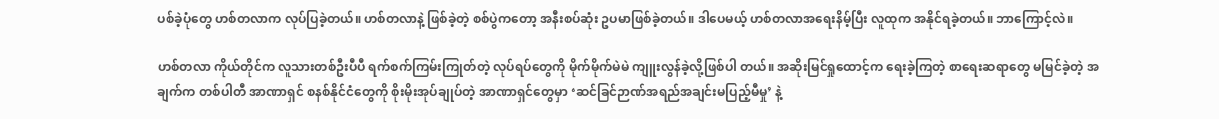ပစ်ခဲ့ပုံတွေ ဟစ်တလာက လုပ်ပြခဲ့တယ်။ ဟစ်တလာနဲ့ ဖြစ်ခဲ့တဲ့ စစ်ပွဲကတော့ အနီးစပ်ဆုံး ဥပမာဖြစ်ခဲ့တယ်။ ဒါပေမယ့် ဟစ်တလာအရေးနိမ့်ပြီး လူထုက အနိုင်ရခဲ့တယ်။ ဘာကြောင့်လဲ။

ဟစ်တလာ ကိုယ်တိုင်က လူသားတစ်ဦးပီပီ ရက်စက်ကြမ်းကြုတ်တဲ့ လုပ်ရပ်တွေကို မိုက်မိုက်မဲမဲ ကျူးလွန်ခဲ့လို့ဖြစ်ပါ တယ်။ အဆိုးမြင်ရှုထောင့်က ရေးခဲ့ကြတဲ့ စာရေးဆရာတွေ မမြင်ခဲ့တဲ့ အချက်က တစ်ပါတီ အာဏာရှင် စနစ်နိုင်ငံတွေကို စိုးမိုးအုပ်ချုပ်တဲ့ အာဏာရှင်တွေမှာ ‘ဆင်ခြင်ဉာဏ်အရည်အချင်းမပြည့်မီမှု’ နဲ့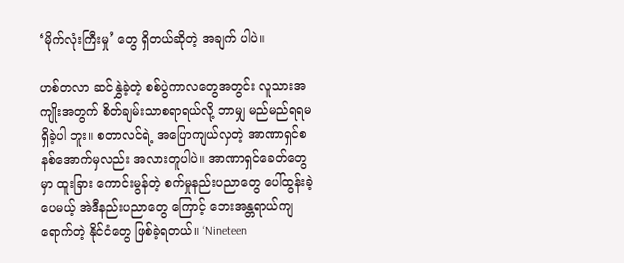‘မိုက်လုံးကြီးမှု’ တွေ ရှိတယ်ဆိုတဲ့ အချက် ပါပဲ။

ဟစ်တလာ ဆင်နွှဲခဲ့တဲ့ စစ်ပွဲကာလတွေအတွင်း လူသားအကျိုးအတွက် စိတ်ချမ်းသာစရာရယ်လို့ ဘာမျှ မည်မည်ရရမရှိခဲ့ပါ ဘူး။ စတာလင်ရဲ့ အပြောကျယ်လှတဲ့ အာဏာရှင်စနစ်အောက်မှလည်း အလားတူပါပဲ။ အာဏာရှင်ခေတ်တွေမှာ ထူးခြား ကောင်းမွန်တဲ့ စက်မှုနည်းပညာတွေ ပေါ်ထွန်းခဲ့ပေမယ့် အဲဒီနည်းပညာတွေ ကြောင့် ဘေးအန္တရာယ်ကျရောက်တဲ့ နိုင်ငံတွေ ဖြစ်ခဲ့ရတယ်။ ‘Nineteen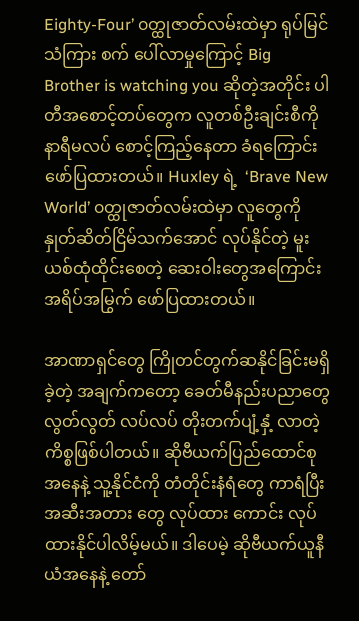Eighty-Four’ ၀တ္ထုဇာတ်လမ်းထဲမှာ ရုပ်မြင်သံကြား စက် ပေါ်လာမှုကြောင့် Big Brother is watching you ဆိုတဲ့အတိုင်း ပါတီအစောင့်တပ်တွေက လူတစ်ဦးချင်းစီကို နာရီမလပ် စောင့်ကြည့်နေတာ ခံရကြောင်း ဖော်ပြထားတယ်။ Huxley ရဲ့  ‘Brave New World’ ၀တ္ထုဇာတ်လမ်းထဲမှာ လူတွေကို နှုတ်ဆိတ်ငြိမ်သက်အောင် လုပ်နိုင်တဲ့ မူးယစ်ထုံထိုင်းစေတဲ့ ဆေးဝါးတွေအကြောင်း အရိပ်အမြွက် ဖော်ပြထားတယ်။

အာဏာရှင်တွေ ကြိုတင်တွက်ဆနိုင်ခြင်းမရှိခဲ့တဲ့ အချက်ကတော့ ခေတ်မီနည်းပညာတွေ လွတ်လွတ် လပ်လပ် တိုးတက်ပျံ့နှံ့ လာတဲ့ ကိစ္စဖြစ်ပါတယ်။ ဆိုဗီယက်ပြည်ထောင်စုအနေနဲ့ သူ့နိုင်ငံကို တံတိုင်းနံရံတွေ ကာရံပြီး အဆီးအတား တွေ လုပ်ထား ကောင်း လုပ်ထားနိုင်ပါလိမ့်မယ်။ ဒါပေမဲ့ ဆိုဗီယက်ယူနီယံအနေနဲ့ တော်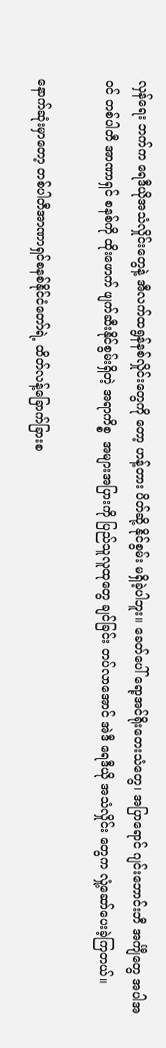လှန်ရေး ဘက်က ရေဒီယိုအသံလှိုင်းတွေနဲ့ အီလက်ထရွန်နစ်လှိုင်းတွေကို တော့ ဟန့်တား ပိတ်ဆို့ နိုင်စွမ်း မရှိခဲ့ပါဘူး။ ခေတ်ပေါ် ရော့အင်ရိုးတေးသံတွေ၊ အပြာရောင် ဂျင်းဘောင်းဘီ အင်္ကျီတွေ အပါအဝင် တစ်ပါတီ အာဏာရှင် စနစ်ကို ထိုးဖောက် ဖျက်ဆီးနိုင်စွမ်းရှိတဲ့ အရာကိစ္စ  အများအပြားကို ပြည်သူလူထုတွေ ချင်ခြင်း တပ်လာအောင် အဲဒီ ရေဒီယို အသံလှိုင်း တွေက လှုံ့ဆော်ပေးခဲ့ကြတယ်။

နောက်ဆုံးမှာတော့ တစ်ပါတီအာဏာရှင်စနစ်နိုင်ငံတော်ရဲ့ ထိတ်လန့်ခြောက်ခြားစ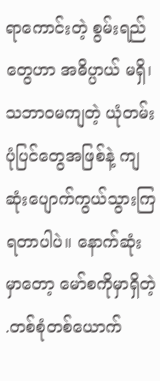ရာကောင်းတဲ့ စွမ်းရည် တွေဟာ အဓိပ္ပာယ် မရှိ၊ သဘာဝမကျတဲ့ ယုံတမ်းပုံပြင်တွေအဖြစ်နဲ့ ကျဆုံးပျောက်ကွယ်သွားကြရတာပါပဲ။ နောက်ဆုံးမှာတော့ မော်စကိုမှာရှိတဲ့ .တစ်စုံတစ်ယောက်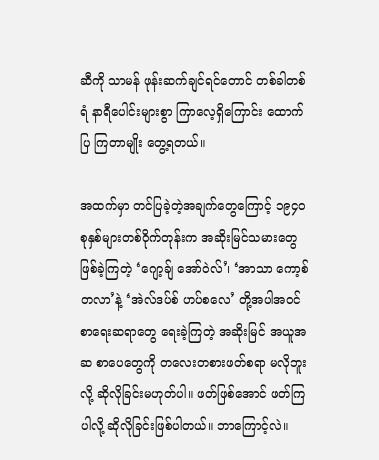ဆီကို သာမန် ဖုန်းဆက်ချင်ရင်တောင် တစ်ခါတစ်ရံ နာရီပေါင်းများစွာ ကြာလေ့ရှိကြောင်း ထောက်ပြ ကြတာမျိုး တွေ့ရတယ်။

အထက်မှာ တင်ပြခဲ့တဲ့အချက်တွေကြောင့် ၁၉၄၀ စုနှစ်များတစ်ဝိုက်တုန်းက အဆိုးမြင်သမားတွေ ဖြစ်ခဲ့ကြတဲ့ ‘ဂျော့ချ် အော်ဝဲလ်’၊ ‘အာသာ ကော့စ်တလာ’နဲ့ ‘အဲလ်ဒပ်စ် ဟပ်စလေ’ တို့အပါအဝင် စာရေးဆရာတွေ ရေးခဲ့ကြတဲ့ အဆိုးမြင် အယူအဆ စာပေတွေကို တလေးတစားဖတ်စရာ မလိုဘူးလို့ ဆိုလိုခြင်းမဟုတ်ပါ။ ဖတ်ဖြစ်အောင် ဖတ်ကြပါလို့ ဆိုလိုခြင်းဖြစ်ပါတယ်။ ဘာကြောင့်လဲ။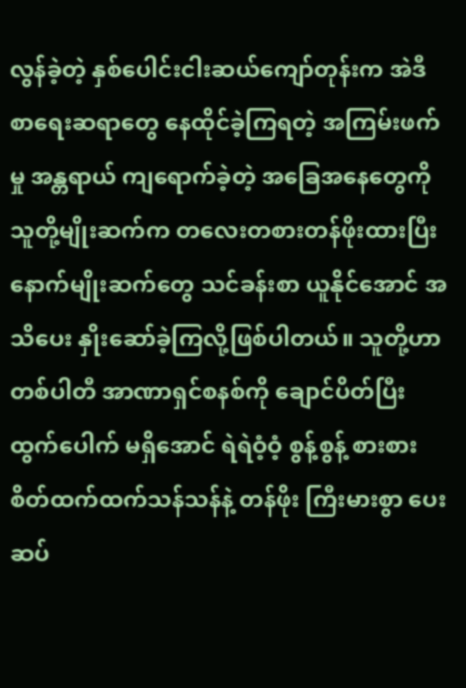လွန်ခဲ့တဲ့ နှစ်ပေါင်းငါးဆယ်ကျော်တုန်းက အဲဒီ စာရေးဆရာတွေ နေထိုင်ခဲ့ကြရတဲ့ အကြမ်းဖက်မှု အန္တရာယ် ကျရောက်ခဲ့တဲ့ အခြေအနေတွေကို သူတို့မျိုးဆက်က တလေးတစားတန်ဖိုးထားပြီး နောက်မျိုးဆက်တွေ သင်ခန်းစာ ယူနိုင်အောင် အသိပေး နှိုးဆော်ခဲ့ကြလို့ဖြစ်ပါတယ်။ သူတို့ဟာ တစ်ပါတီ အာဏာရှင်စနစ်ကို ချောင်ပိတ်ပြီး ထွက်ပေါက် မရှိအောင် ရဲရဲဝံ့ဝံ့ စွန့်စွန့် စားစား စိတ်ထက်ထက်သန်သန်နဲ့ တန်ဖိုး ကြီးမားစွာ ပေးဆပ်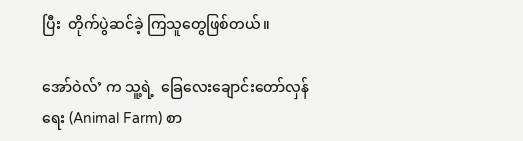ပြီး  တိုက်ပွဲဆင်ခဲ့ ကြသူတွေဖြစ်တယ်။

အော်ဝဲလ်’ က သူ့ရဲ့  ခြေလေးချောင်းတော်လှန်ရေး (Animal Farm) စာ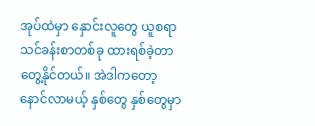အုပ်ထဲမှာ နှောင်းလူတွေ ယူစရာ သင်ခန်းစာတစ်ခု ထားရစ်ခဲ့တာတွေ့နိုင်တယ်။ အဲဒါကတော့ နောင်လာမယ့် နှစ်တွေ နှစ်တွေမှာ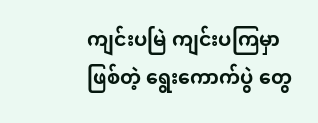ကျင်းပမြဲ ကျင်းပကြမှာ ဖြစ်တဲ့ ရွေးကောက်ပွဲ တွေ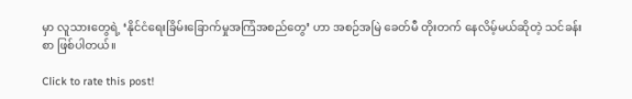မှာ လူသားတွေရဲ့ ‘နိုင်ငံရေးခြိမ်းခြောက်မှုအကြံအစည်တွေ’ ဟာ အစဉ်အမြဲ ခေတ်မီ တိုးတက် နေလိမ့်မယ်ဆိုတဲ့ သင်ခန်းစာ ဖြစ်ပါတယ်။

Click to rate this post!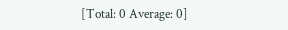[Total: 0 Average: 0]